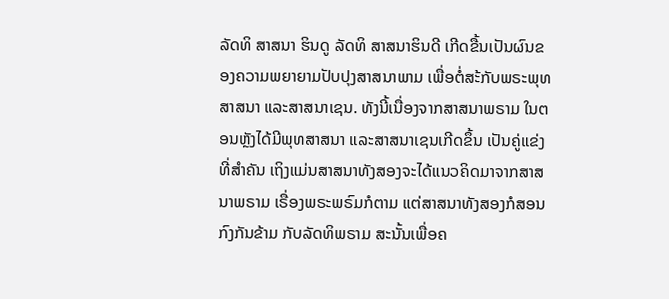ລັດທິ ສາສນາ ຮິນດູ ລັດທິ ສາສນາຮິນດີ ເກີດຂື້ນເປັນຜົນຂອງຄວາມພຍາຍາມປັບປຸງສາສນາພາມ ເພື່ອຕໍ່ສະ້ກັບພຣະພຸທສາສນາ ແລະສາສນາເຊນ. ທັງນີ້ເນື່ອງຈາກສາສນາພຣາມ ໃນຕອນຫຼັງໄດ້ມີພຸທສາສນາ ແລະສາສນາເຊນເກີດຂຶ້ນ ເປັນຄູ່ແຂ່ງທີ່ສຳຄັນ ເຖິງແມ່ນສາສນາທັງສອງຈະໄດ້ແນວຄິດມາຈາກສາສນາພຣາມ ເຣື່ອງພຣະພຣົມກໍຕາມ ແຕ່ສາສນາທັງສອງກໍສອນກົງກັນຂ້າມ ກັບລັດທິພຣາມ ສະນັ້ນເພື່ອຄ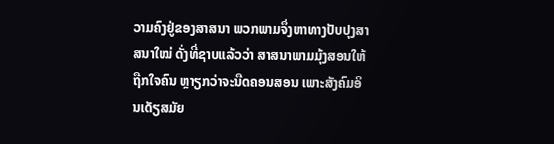ວາມຄົງຢູ່ຂອງສາສນາ ພວກພາມຈຶ່ງຫາທາງປັບປຸງສາສນາໃໝ່ ດັ່ງທີ່ຊາບແລ້ວວ່າ ສາສນາພາມມຸ້ງສອນໃຫ້ຖືກໃຈຄົນ ຫຼາຽກວ່າຈະນືດຄອນສອນ ເພາະສັງຄົມອິນເດັຽສມັຍ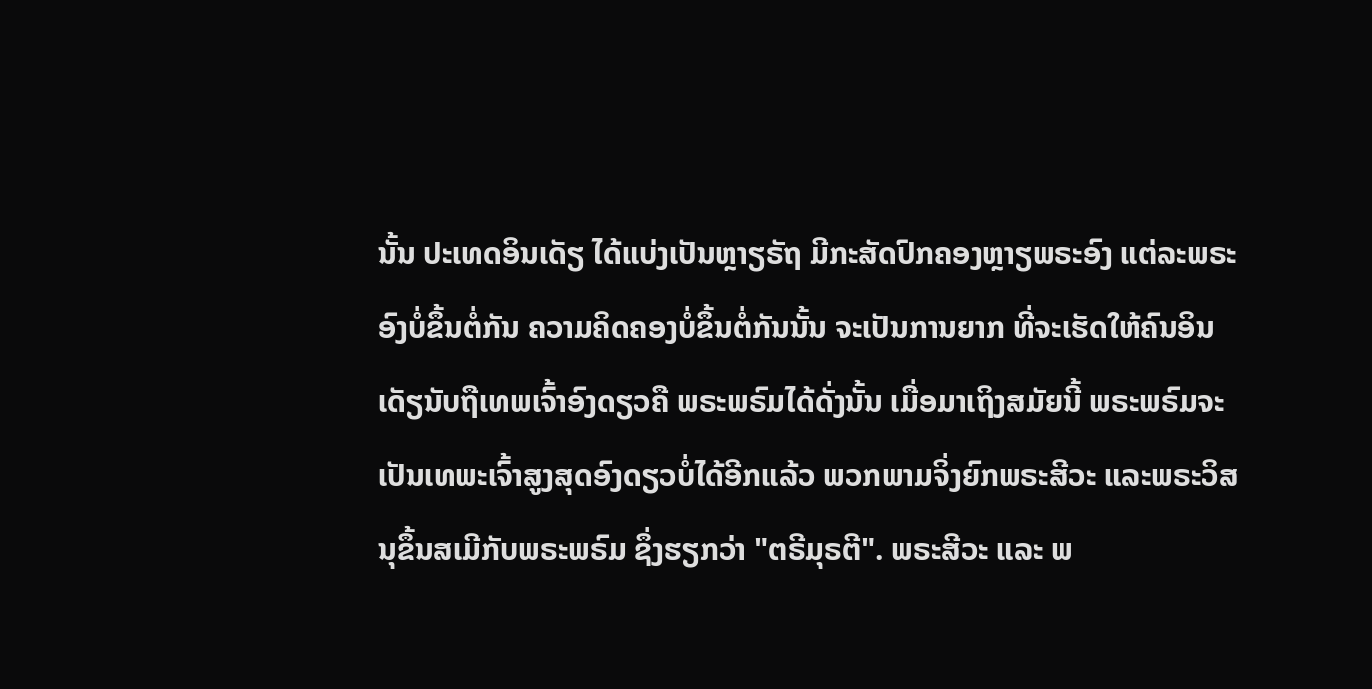ນັ້ນ ປະເທດອິນເດັຽ ໄດ້ແບ່ງເປັນຫຼາຽຣັຖ ມີກະສັດປົກຄອງຫຼາຽພຣະອົງ ແຕ່ລະພຣະອົງບໍ່ຂຶ້ນຕໍ່ກັນ ຄວາມຄິດຄອງບໍ່ຂຶ້ນຕໍ່ກັນນັ້ນ ຈະເປັນການຍາກ ທີ່ຈະເຮັດໃຫ້ຄົນອິນເດັຽນັບຖືເທພເຈົ້າອົງດຽວຄື ພຣະພຣົມໄດ້ດັ່ງນັ້ນ ເມື່ອມາເຖິງສມັຍນີ້ ພຣະພຣົມຈະເປັນເທພະເຈົ້າສູງສຸດອົງດຽວບໍ່ໄດ້ອີກແລ້ວ ພວກພາມຈິ່ງຍົກພຣະສີວະ ແລະພຣະວິສນຸຂຶ້ນສເມີກັບພຣະພຣົມ ຊຶ່ງຮຽກວ່າ "ຕຣີມຸຣຕີ". ພຣະສີວະ ແລະ ພ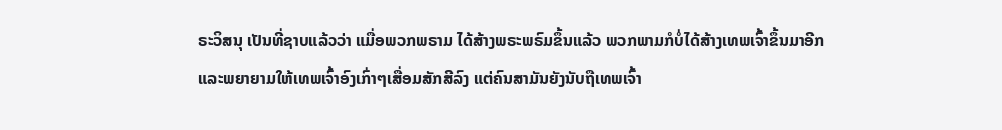ຣະວິສນຸ ເປັນທີ່ຊາບແລ້ວວ່າ ແມື່ອພວກພຣາມ ໄດ້ສ້າງພຣະພຣົມຂຶ້ນແລ້ວ ພວກພາມກໍບໍ່ໄດ້ສ້າງເທພເຈົ້າຂຶ້ນມາອີກ ແລະພຍາຍາມໃຫ້ເທພເຈົ້າອົງເກົ່າໆເສື່ອມສັກສີລົງ ແຕ່ຄົນສາມັນຍັງນັບຖືເທພເຈົ້າ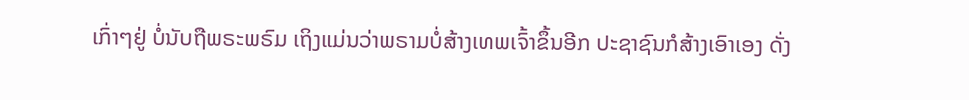ເກົ່າໆຢູ່ ບໍ່ນັບຖືພຣະພຣົມ ເຖິງແມ່ນວ່າພຣາມບໍ່ສ້າງເທພເຈົ້າຂຶ້ນອີກ ປະຊາຊົນກໍສ້າງເອົາເອງ ດັ່ງ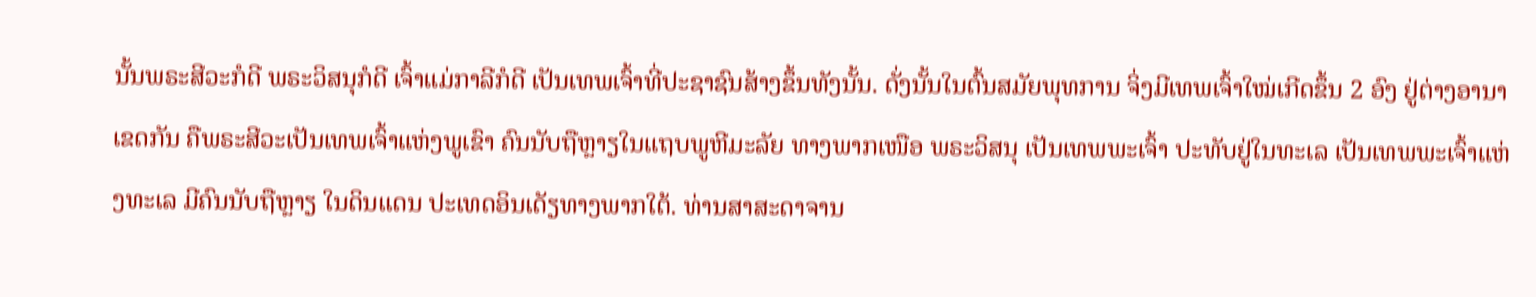ນັ້ນພຣະສີວະກໍດີ ພຣະວິສນຸກໍດີ ເຈົ້າແມ່ກາລີກໍດີ ເປັນເທພເຈົ້າທີ່ປະຊາຊົນສ້າງຂຶ້ນທັງນັ້ນ. ດັ່ງນັ້ນໃນຕົ້ນສມັຍພຸທການ ຈິ່ງມີເທພເຈົ້າໃໝ່ເກີດຂຶ້ນ 2 ອົງ ຢູ່ຕ່າງອານາເຂດກັນ ຄືພຣະສີວະເປັນເທພເຈົ້າແຫ່ງພູເຂົາ ຄົນນັບຖືຫຼາຽໃນແຖບພູຫີມະລັຍ ທາງພາກເໜືອ ພຣະວິສນຸ ເປັນເທພພະເຈົ້າ ປະທັບຢູ່ໃນທະເລ ເປັນເທພພະເຈົ້າແຫ່ງທະເລ ມີຄົນນັບຖືຫຼາຽ ໃນດິນແດນ ປະເທດອິນເດັຽທາງພາກໃຕ້. ທ່ານສາສະດາຈານ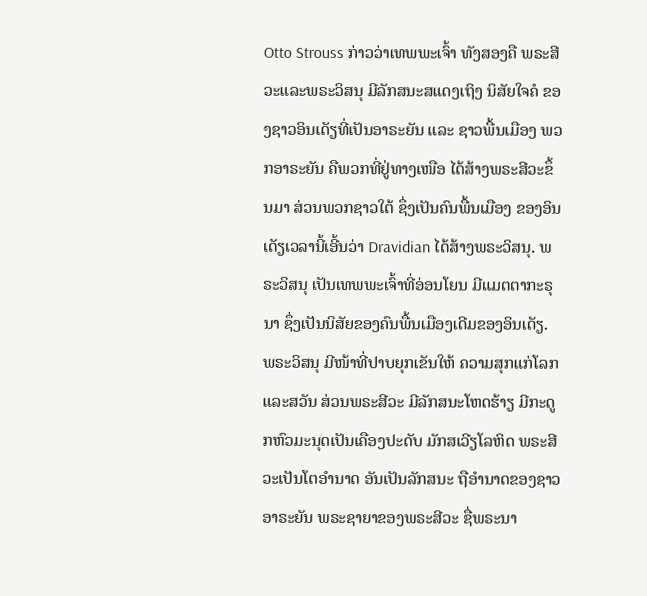Otto Strouss ກ່າວວ່າເທພພະເຈົ້າ ທັງສອງຄື ພຣະສີວະແລະພຣະວິສນຸ ມີລັກສນະສແດງເຖິງ ນິສັຍໃຈຄໍ ຂອງຊາວອິນເດັຽທີ່ເປັນອາຣະຍັນ ແລະ ຊາວພື້ນເມືອງ ພວກອາຣະຍັນ ຄືພວກທີ່ຢູ່ທາງເໜືອ ໄດ້ສ້າງພຣະສີວະຂຶ້ນມາ ສ່ວນພວກຊາວໃຕ້ ຊຶ່ງເປັນຄົນພື້ນເມືອງ ຂອງອິນເດັຽເວລານີ້ເອີ້ນວ່າ Dravidian ໄດ້ສ້າງພຣະວິສນຸ. ພຣະວິສນຸ ເປັນເທພພະເຈົ້າທີ່ອ່ອນໂຍນ ມີແມຕຕາກະຣຸນາ ຊຶ່ງເປັນນິສັຍຂອງຄົນພື້ນເມືອງເດີມຂອງອິນເດັຽ. ພຣະວິສນຸ ມີໜ້າທີ່ປາບຍຸກເຂັນໃຫ້ ຄວາມສຸກແກ່ໂລກ ແລະສວັນ ສ່ວນພຣະສີວະ ມີລັກສນະໂຫດຮ້າຽ ມີກະດູກຫົວມະນຸດເປັນເຄືອງປະດັບ ມັກສເວີຽໂລຫິດ ພຣະສີວະເປັນໂຕອຳນາດ ອັນເປັນລັກສນະ ຖືອຳນາດຂອງຊາວອາຣະຍັນ ພຣະຊາຍາຂອງພຣະສີວະ ຊື່ພຣະນາ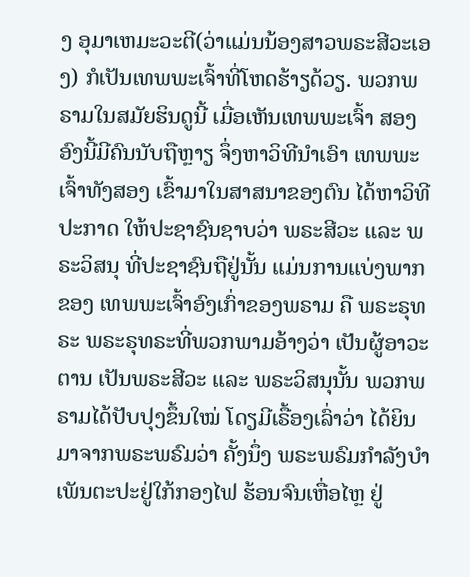ງ ອຸມາເຫມະວະຕີ(ວ່າແມ່ນນ້ອງສາວພຣະສີວະເອງ) ກໍເປັນເທພພະເຈົ້າທີ່ໂຫດຮ້າຽດ້ວຽ. ພວກພຣາມໃນສມັຍຮິນດູນີ້ ເມື່ອເຫັນເທພພະເຈົ້າ ສອງອົງນີ້ມີຄົນນັບຖືຫຼາຽ ຈຶ່ງຫາວິທີນຳເອົາ ເທພພະເຈົ້າທັງສອງ ເຂົ້າມາໃນສາສນາຂອງຕົນ ໄດ້ຫາວິທີປະກາດ ໃຫ້ປະຊາຊົນຊາບວ່າ ພຣະສີວະ ແລະ ພຣະວິສນຸ ທີ່ປະຊາຊົນຖືຢູ່ນັ້ນ ແມ່ນການແບ່ງພາກ ຂອງ ເທພພະເຈົ້າອົງເກົ່າຂອງພຣາມ ຄື ພຣະຣຸທຣະ ພຣະຣຸທຣະທີ່ພວກພາມອ້າງວ່າ ເປັນຜູ້ອາວະຕານ ເປັນພຣະສີວະ ແລະ ພຣະວິສນຸນັ້ນ ພວກພຣາມໄດ້ປັບປຸງຂຶ້ນໃໝ່ ໂດຽມີເຣື້ອງເລົ່າວ່າ ໄດ້ຍິນມາຈາກພຣະພຣົມວ່າ ຄັ້ງນຶ່ງ ພຣະພຣົມກຳລັງບຳເພັນຕະປະຢູ່ໃກ້ກອງໄຟ ຮ້ອນຈົນເຫື່ອໄຫຼ ຢູ່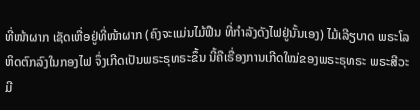ທີ່ໜ້າຜາກ ເຊັດເຫື່ອຢູ່ທີ່ໜ້າຜາກ (ຄົງຈະແມ່ນໄມ້ຟືນ ທີ່ກຳລັງດັງໄຟຢູ່ນັ້ນເອງ) ໄມ້ເລີຽບາດ ພຣະໂລຫິດຕົກລົງໃນກອງໄຟ ຈຶ່ງເກີດເປັນພຣະຣຸທຣະຂຶ້ນ ນີ້ຄືເຣື່ອງການເກີດໃໝ່ຂອງພຣະຣຸທຣະ ພຣະສີວະ ມີ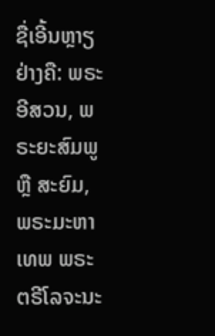ຊື່ເອີ້ນຫຼາຽຢ່າງຄື: ພຣະອີສວນ, ພຣະຍະສົມພູ ຫຼື ສະຍົມ, ພຣະມະຫາເທພ ພຣະຕຣີໂລຈະນະ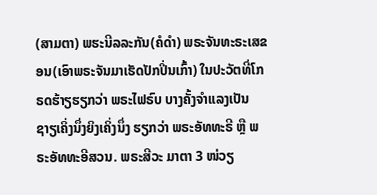(ສາມຕາ) ພຮະນີລລະກັນ(ຄໍດຳ) ພຣະຈັນທະຣະເສຂອນ(ເອົາພຣະຈັນມາເຮັດປັກປິ່ນເກົ້າ) ໃນປະວັຕທີ່ໂກຣດຮ້າຽຮຽກວ່າ ພຣະໄຟຣົບ ບາງຄັ້ງຈຳແລງເປັນ ຊາຽເຄິ່ງນຶ່ງຍິງເຄິ່ງນຶ່ງ ຮຽກວ່າ ພຣະອັທທະຣີ ຫຼື ພຣະອັທທະອີສວນ. ພຣະສີວະ ມາຕາ 3 ໜ່ວຽ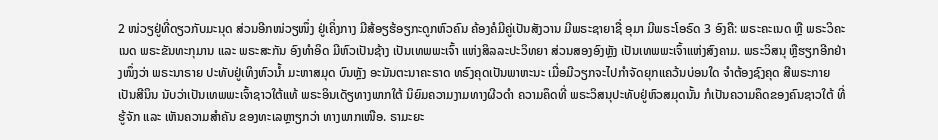2 ໜ່ວຽຢູ່ທີ່ດຽວກັບມະນຸດ ສ່ວນອີກໜ່ວຽໜຶ່ງ ຢູ່ເຄິ່ງກາງ ມີສ້ອຽຮ້ອຽກະດູກຫົວຄົນ ຄ້ອງຄໍມີຄູ່ເປັນສັງວານ ມີພຣະຊາຍາຊື່ ອຸມາ ມີພຣະໂອຣົດ 3 ອົງຄື: ພຣະຄະເນດ ຫຼື ພຣະວິຄະເນດ ພຣະຂັນທະກຸມານ ແລະ ພຣະສະກັນ ອົງທຳອິດ ມີຫົວເປັນຊ້າງ ເປັນເທພພະເຈົ້າ ແຫ່ງສິລລະປະວິທຍາ ສ່ວນສອງອົງຫຼັງ ເປັນເທພພະເຈົ້າແຫ່ງສົງຄາມ. ພຣະວິສນຸ ຫຼືຮຽກອີກຢ່າງໜຶ່ງວ່າ ພຣະນາຣາຍ ປະທັບຢູ່ເທິງຫົວນ້ຳ ມະຫາສມຸດ ບົນຫຼັງ ອະນັນຕະນາຄະຣາດ ທຣົງຄຸດເປັນພາຫະນະ ເມື່ອມີວຽກຈະໄປກຳຈັດຍຸກແຄວ້ນບ່ອນໃດ ຈຳຕ້ອງຊົງຄຸດ ສີພຣະກາຍເປັນສີນິນ ນັບວ່າເປັນເທພພະເຈົ້າຊາວໃຕ້ແທ້ ພຣະອິນເດັຽທາງພາກໃຕ້ ນິຍົມຄວາມງາມທາງຜີວດຳ ຄວາມຄຶດທີ່ ພຣະວິສນຸປະທັບຢູ່ຫົວສມຸດນັ້ນ ກໍເປັນຄວາມຄຶດຂອງຄົນຊາວໃຕ້ ທີ່ຮູ້ຈັກ ແລະ ເຫັນຄວາມສຳຄັນ ຂອງທະເລຫຼາຽກວ່າ ທາງພາກເໜືອ. ຣາມະຍະ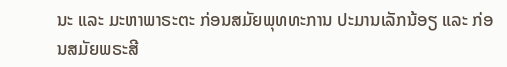ນະ ແລະ ມະຫາພາຣະຕະ ກ່ອນສມັຍພຸທທະການ ປະມານເລັກນ້ອຽ ແລະ ກ່ອນສມັຍພຣະສີ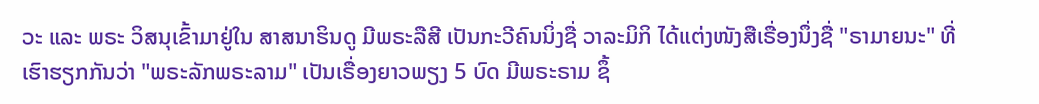ວະ ແລະ ພຣະ ວິສນຸເຂົ້າມາຢູ່ໃນ ສາສນາຮິນດູ ມີພຣະລືສີ ເປັນກະວີຄົນນິ່ງຊື່ ວາລະມິກິ ໄດ້ແຕ່ງໜັງສືເຣື່ອງນຶ່ງຊື່ "ຣາມາຍນະ" ທີ່ເຮົາຮຽກກັນວ່າ "ພຣະລັກພຣະລາມ" ເປັນເຣື່ອງຍາວພຽງ 5 ບົດ ມີພຣະຣາມ ຊຶ້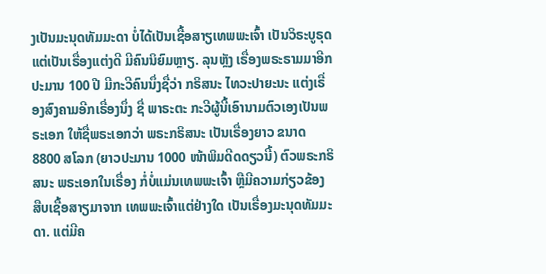ງເປັນມະນຸດທັມມະດາ ບໍ່ໄດ້ເປັນເຊື້ອສາຽເທພພະເຈົ້າ ເປັນວິຣະບູຣຸດ ແຕ່ເປັນເຣື່ອງແຕ່ງດີ ມີຄົນນິຍົມຫຼາຽ. ລຸນຫຼັງ ເຣື່ອງພຣະຣາມມາອີກປະມານ 100 ປີ ມີກະວີຄົນນຶ່ງຊື່ວ່າ ກຣິສນະ ໄທວະປາຍະນະ ແຕ່ງເຣື່ອງສົງຄາມອີກເຣື່ອງນຶ່ງ ຊື່ ພາຣະຕະ ກະວີຜູ້ນີ້ເອົານາມຕົວເອງເປັນພຣະເອກ ໃຫ້ຊື່ພຣະເອກວ່າ ພຣະກຣິສນະ ເປັນເຣື່ອງຍາວ ຂນາດ 8800 ສໂລກ (ຍາວປະມານ 1000 ໜ້າພິມດີດດຽວນີ້) ຕົວພຣະກຣິສນະ ພຣະເອກໃນເຣື່ອງ ກໍ່ບໍ່ແມ່ນເທພພະເຈົ້າ ຫຼືມີຄວາມກ່ຽວຂ້ອງ ສືບເຊື້ອສາຽມາຈາກ ເທພພະເຈົ້າແຕ່ຢ່າງໃດ ເປັນເຣື່ອງມະນຸດທັມມະດາ. ແຕ່ມີຄ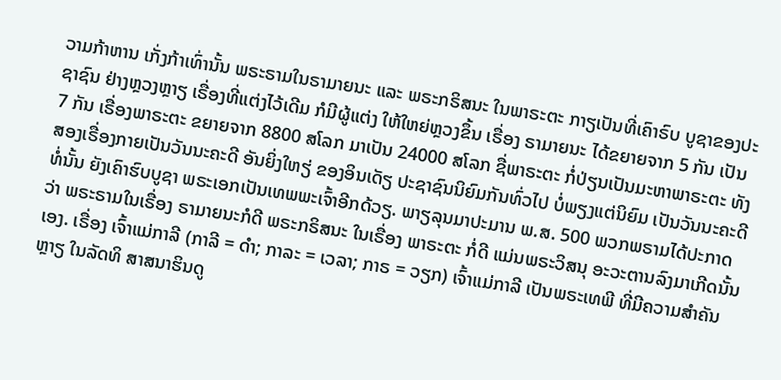ວາມກ້າຫານ ເກັ່ງກ້າເທົ່ານັ້ນ ພຣະຣາມໃນຣາມາຍນະ ແລະ ພຣະກຣິສນະ ໃນພາຣະຕະ ກາຽເປັນທີ່ເຄົາຣົບ ບູຊາຂອງປະຊາຊົນ ຢ່າງຫຼວງຫຼາຽ ເຣື່ອງທີ່ແຕ່ງໄວ້ເດີມ ກໍມີຜູ້ແຕ່ງ ໃຫ້ໃຫຍ່ຫຼວງຂຶ້ນ ເຣື່ອງ ຣາມາຍນະ ໄດ້ຂຍາຍຈາກ 5 ກັນ ເປັນ 7 ກັນ ເຣື່ອງພາຣະຕະ ຂຍາຍຈາກ 8800 ສໂລກ ມາເປັນ 24000 ສໂລກ ຊື່ພາຣະຕະ ກໍ່ປ່ຽນເປັນມະຫາພາຣະຕະ ທັງສອງເຣື່ອງກາຍເປັນວັນນະຄະດີ ອັນຍິ່ງໃຫຽ່ ຂອງອິນເດັຽ ປະຊາຊົນນິຍົມກັນທົ່ວໄປ ບໍ່ພຽງແຕ່ນິຍົມ ເປັນວັນນະຄະດີທໍ່ນັ້ນ ຍັງເຄົາຮົບບູຊາ ພຣະເອກເປັນເທພພະເຈົ້າອີກດ້ວຽ. ພາຽລຸນມາປະມານ ພ.ສ. 500 ພວກພຣາມໄດ້ປະກາດວ່າ ພຣະຣາມໃນເຣື່ອງ ຣາມາຍນະກໍດີ ພຣະກຣິສນະ ໃນເຣື່ອງ ພາຣະຕະ ກໍ່ດີ ແມ່ນພຣະວິສນຸ ອະວະຕານລົງມາເກີດນັ້ນເອງ. ເຣື່ອງ ເຈົ້າແມ່ກາລີ (ກາລີ = ດຳ; ກາລະ = ເວລາ; ກາຣ = ວຽກ) ເຈົ້າແມ່ກາລີ ເປັນພຣະເທພີ ທີ່ມີຄວາມສຳຄັນຫຼາຽ ໃນລັດທິ ສາສນາຮິນດູ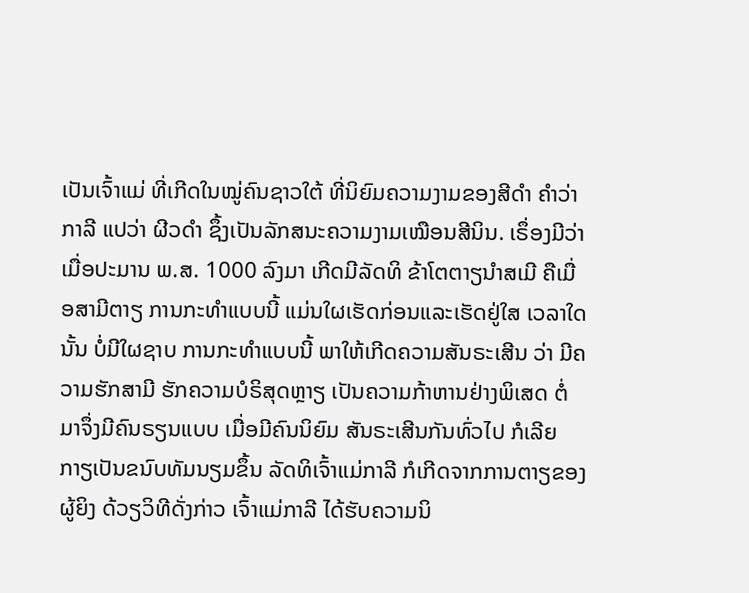ເປັນເຈົ້າແມ່ ທີ່ເກີດໃນໝູ່ຄົນຊາວໃຕ້ ທີ່ນິຍົມຄວາມງາມຂອງສີດຳ ຄຳວ່າກາລີ ແປວ່າ ຜີວດຳ ຊຶ້ງເປັນລັກສນະຄວາມງາມເໝືອນສີນິນ. ເຣຶ່ອງມີວ່າ ເມື່ອປະມານ ພ.ສ. 1000 ລົງມາ ເກີດມີລັດທິ ຂ້າໂຕຕາຽນຳສເມີ ຄືເມື່ອສາມີຕາຽ ການກະທຳແບບນີ້ ແມ່ນໃຜເຮັດກ່ອນແລະເຮັດຢູ່ໃສ ເວລາໃດນັ້ນ ບໍ່ມີໃຜຊາບ ການກະທຳແບບນີ້ ພາໃຫ້ເກີດຄວາມສັນຣະເສີນ ວ່າ ມີຄວາມຮັກສາມີ ຮັກຄວາມບໍຣິສຸດຫຼາຽ ເປັນຄວາມກ້າຫານຢ່າງພິເສດ ຕໍ່ມາຈຶ່ງມີຄົນຣຽນແບບ ເມື່ອມີຄົນນິຍົມ ສັນຣະເສີນກັນທົ່ວໄປ ກໍເລີຍກາຽເປັນຂນົບທັມນຽມຂຶ້ນ ລັດທິເຈົ້າແມ່ກາລີ ກໍເກີດຈາກການຕາຽຂອງຜູ້ຍິງ ດ້ວຽວິທີດັ່ງກ່າວ ເຈົ້າແມ່ກາລີ ໄດ້ຮັບຄວາມນິ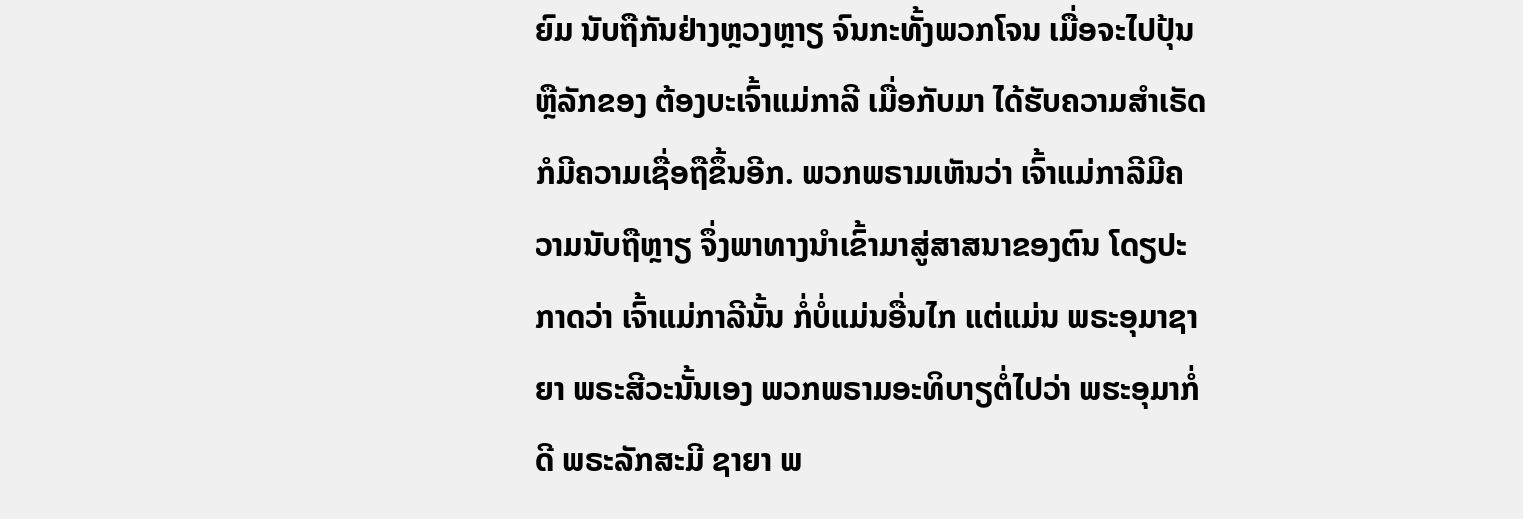ຍົມ ນັບຖືກັນຢ່າງຫຼວງຫຼາຽ ຈົນກະທັ້ງພວກໂຈນ ເມື່ອຈະໄປປຸ້ນຫຼືລັກຂອງ ຕ້ອງບະເຈົ້າແມ່ກາລີ ເມື່ອກັບມາ ໄດ້ຮັບຄວາມສຳເຣັດກໍມີຄວາມເຊື່ອຖືຂຶ້ນອີກ. ພວກພຣາມເຫັນວ່າ ເຈົ້າແມ່ກາລີມີຄວາມນັບຖືຫຼາຽ ຈຶ່ງພາທາງນຳເຂົ້າມາສູ່ສາສນາຂອງຕົນ ໂດຽປະກາດວ່າ ເຈົ້າແມ່ກາລີນັ້ນ ກໍ່ບໍ່ແມ່ນອື່ນໄກ ແຕ່ແມ່ນ ພຣະອຸມາຊາຍາ ພຣະສີວະນັ້ນເອງ ພວກພຣາມອະທິບາຽຕໍ່ໄປວ່າ ພຮະອຸມາກໍ່ດີ ພຣະລັກສະມີ ຊາຍາ ພ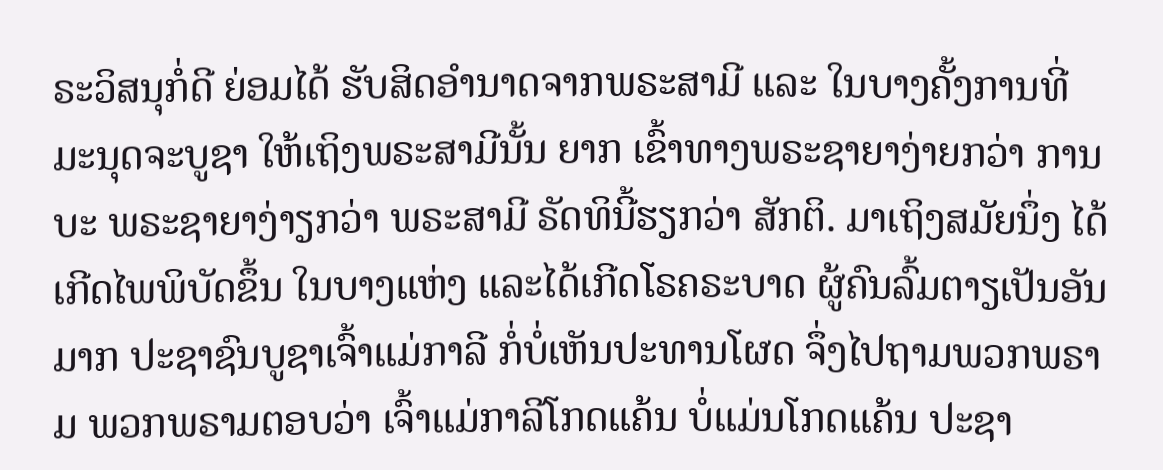ຣະວິສນຸກໍ່ດີ ຍ່ອມໄດ້ ຮັບສິດອຳນາດຈາກພຣະສາມີ ແລະ ໃນບາງຄັ້ງການທີ່ມະນຸດຈະບູຊາ ໃຫ້ເຖິງພຣະສາມີນັ້ນ ຍາກ ເຂົ້າທາງພຣະຊາຍາງ່າຍກວ່າ ການບະ ພຣະຊາຍາງ່າຽກວ່າ ພຣະສາມີ ຣັດທິນີ້ຮຽກວ່າ ສັກຕິ. ມາເຖິງສມັຍນຶ່ງ ໄດ້ເກີດໄພພິບັດຂຶ້ນ ໃນບາງແຫ່ງ ແລະໄດ້ເກີດໂຣຄຣະບາດ ຜູ້ຄົນລົ້ມຕາຽເປັນອັນມາກ ປະຊາຊົນບູຊາເຈົ້າແມ່ກາລີ ກໍ່ບໍ່ເຫັນປະທານໂຜດ ຈຶ່ງໄປຖາມພວກພຣາມ ພວກພຣາມຕອບວ່າ ເຈົ້າແມ່ກາລີໂກດແຄ້ນ ບໍ່ແມ່ນໂກດແຄ້ນ ປະຊາ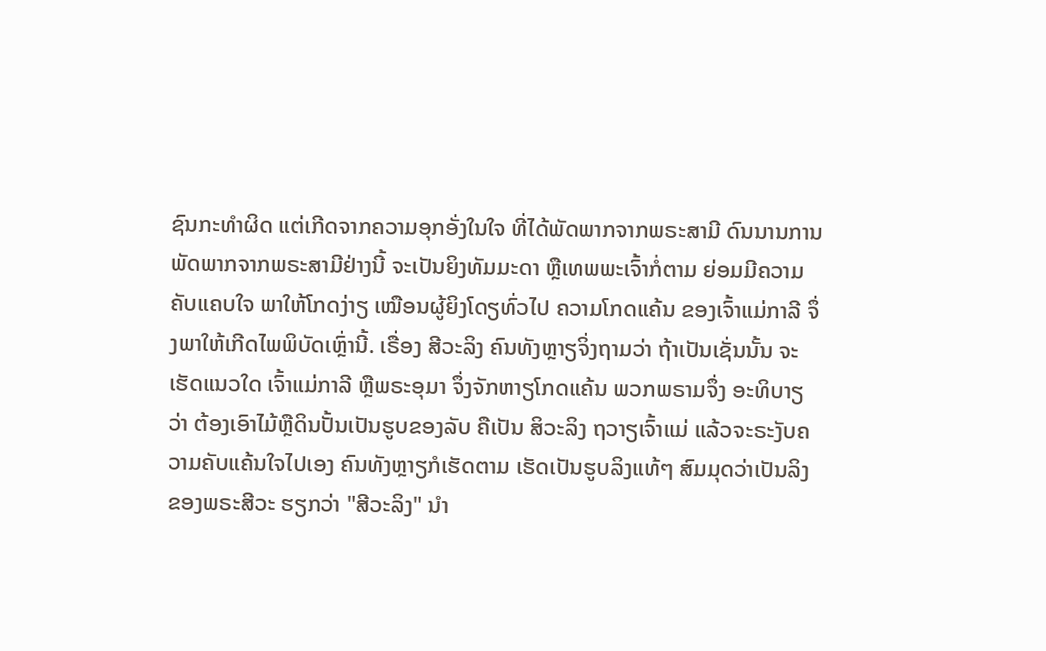ຊົນກະທຳຜິດ ແຕ່ເກີດຈາກຄວາມອຸກອັ່ງໃນໃຈ ທີ່ໄດ້ພັດພາກຈາກພຣະສາມີ ດົນນານການພັດພາກຈາກພຣະສາມີຢ່າງນີ້ ຈະເປັນຍິງທັມມະດາ ຫຼືເທພພະເຈົ້າກໍ່ຕາມ ຍ່ອມມີຄວາມຄັບແຄບໃຈ ພາໃຫ້ໂກດງ່າຽ ເໝືອນຜູ້ຍິງໂດຽທົ່ວໄປ ຄວາມໂກດແຄ້ນ ຂອງເຈົ້າແມ່ກາລີ ຈຶ່ງພາໃຫ້ເກີດໄພພິບັດເຫຼົ່ານີ້. ເຣື່ອງ ສີວະລິງ ຄົນທັງຫຼາຽຈິ່ງຖາມວ່າ ຖ້າເປັນເຊັ່ນນັ້ນ ຈະເຮັດແນວໃດ ເຈົ້າແມ່ກາລີ ຫຼືພຣະອຸມາ ຈຶ່ງຈັກຫາຽໂກດແຄ້ນ ພວກພຣາມຈຶ່ງ ອະທິບາຽວ່າ ຕ້ອງເອົາໄມ້ຫຼືດິນປັ້ນເປັນຮູບຂອງລັບ ຄືເປັນ ສິວະລິງ ຖວາຽເຈົ້າແມ່ ແລ້ວຈະຣະງັບຄວາມຄັບແຄ້ນໃຈໄປເອງ ຄົນທັງຫຼາຽກໍເຮັດຕາມ ເຮັດເປັນຮູບລິງແທ້ໆ ສົມມຸດວ່າເປັນລິງຂອງພຣະສີວະ ຮຽກວ່າ "ສີວະລິງ" ນຳ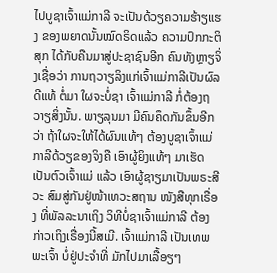ໄປບູຊາເຈົ້າແມ່ກາລີ ຈະເປັນດ້ວຽຄວາມຮ້າຽແຮງ ຂອງພຍາດນັ້ນໝົດຣິດແລ້ວ ຄວາມປົກກະຕິສຸກ ໄດ້ກັບຄືນມາສູ່ປະຊາຊົນອີກ ຄົນທັງຫຼາຽຈິ່ງເຊື່ອວ່າ ການຖວາຽລິງແກ່ເຈົ້າແມ່ກາລີເປັນຜົລດີແທ້ ຕໍ່ມາ ໃຜຈະບໍ່ຊາ ເຈົ້າແມ່ກາລີ ກໍ່ຕ້ອງຖວາຽສິ່ງນັ້ນ. ພາຽລຸນມາ ມີຄົນຄຶດກັນຂຶ້ນອີກວ່າ ຖ້າໃຜຈະໃຫ້ໄດ້ຜົນແທ້ໆ ຕ້ອງບູຊາເຈົ້າແມ່ກາລີດ້ວຽຂອງຈິງຄື ເອົາຜູ້ຍິງແທ້ໆ ມາເຮັດເປັນຕົວເຈົ້າແມ່ ແລ້ວ ເອົາຜູ້ຊາຽມາເປັນພຣະສີວະ ສົມສູ່ກັນຢູ່ໜ້າເທວະສຖານ ໜັງສືທຸກເຣື່ອງ ທີ່ພັລລະນາເຖິງ ວິທີບໍ່ຊາເຈົ້າແມ່ກາລີ ຕ້ອງກ່າວເຖິງເຣື່ອງນີ້ສເມີ. ເຈົ້າແມ່ກາລີ ເປັນເທພພະເຈົ້າ ບໍ່ຢູ່ປະຈຳທີ່ ມັກໄປມາເລື້ອຽໆ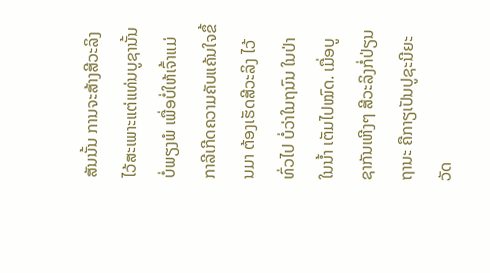ສັນນັ້ນ ການຈະສ້າງສີວະລິງ ໄວ້ສະເພາະແຕ່ແທ່ນບູຊານັ້ນບໍ່ພຽງພໍ ເພື່ອບໍ່ໃຫ້ເຈົ້າແມ່ກາລີເກີດຄວາມຄັບແຄ້ນໃຈຂຶ້ນມາ ຕ້ອງເຮັດສີວະລິງ ໄວ້ທົ່ວໄປ ບໍ່ວ່າໃນຖນົນ ໃນປ່າ ໃນນ້ຳ ເຕັມໄປໝົດ. ເມື່ອບູຊາກັນເຫີງໆ ສີວະລິງກໍ່ປ່ຽນຖານະ ຄືກາຽເປັນປູຊະນີຍະວັດ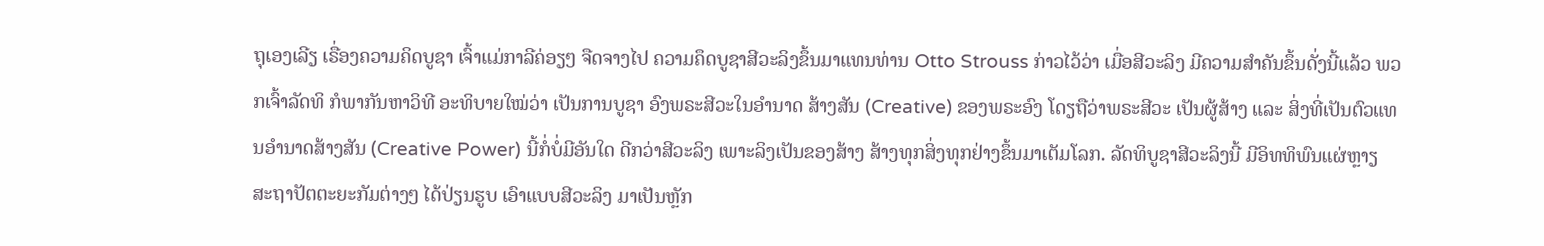ຖຸເອງເລີຽ ເຣື່ອງຄວາມຄິດບູຊາ ເຈົ້າແມ່ກາລີຄ່ອຽໆ ຈືດຈາງໄປ ຄວາມຄຶດບູຊາສີວະລິງຂຶ້ນມາແທນທ່ານ Otto Strouss ກ່າວໄວ້ວ່າ ເມື່ອສີວະລິງ ມີຄວາມສຳຄັນຂຶ້ນດັ່ງນີ້ແລ້ວ ພວກເຈົ້າລັດທິ ກໍພາກັນຫາວິທີ ອະທິບາຍໃໝ່ວ່າ ເປັນການບູຊາ ອົງພຣະສີວະໃນອຳນາດ ສ້າງສັນ (Creative) ຂອງພຣະອົງ ໂດຽຖືວ່າພຣະສີວະ ເປັນຜູ້ສ້າງ ແລະ ສິ່ງທີ່ເປັນຕົວແທນອຳນາດສ້າງສັນ (Creative Power) ນີ້ກໍ່ບໍ່ມີອັນໃດ ດີກວ່າສີວະລິງ ເພາະລິງເປັນຂອງສ້າງ ສ້າງທຸກສິ່ງທຸກຢ່າງຂຶ້ນມາເຕັມໂລກ. ລັດທິບູຊາສີວະລິງນີ້ ມີອິທທິພົນແຜ່ຫຼາຽ ສະຖາປັຕຕະຍະກັມຕ່າງໆ ໄດ້ປ່ຽນຮູບ ເອົາແບບສີວະລິງ ມາເປັນຫຼັກ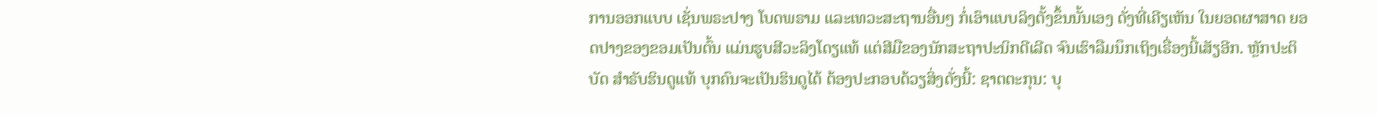ການອອກແບບ ເຊັ່ນພຣະປາງ ໂບດພຣາມ ແລະເທວະສະຖານອື່ນໆ ກໍ່ເອົາແບບລິງຕັ້ງຂຶ້ນນັ້ນເອງ ດັ່ງທີ່ເຄີຽເຫັນ ໃນຍອດຜາສາດ ຍອດປາງຂອງຂອມເປັນຕົ້ນ ແມ່ນຮູບສີວະລິງໂດຽແທ້ ແຕ່ສີມືຂອງນັກສະຖາປະນິກດີເລີດ ຈົນເຮົາລືມນຶກເຖິງເຣື່ອງນີ້ເສັຽອີກ. ຫຼັກປະຕິບັດ ສຳຣັບຮິນດູແທ້ ບຸກຄົນຈະເປັນຮິນດູໄດ້ ຕ້ອງປະກອບດ້ວຽສິ່ງດັ່ງນີ້: ຊາຕຕະກຸນ: ບຸ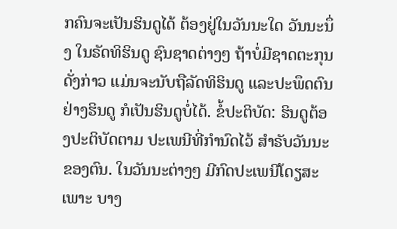ກຄົນຈະເປັນຮິນດູໄດ້ ຕ້ອງຢູ່ໃນວັນນະໃດ ວັນນະນຶ່ງ ໃນຣັດທິຮິນດູ ຊົນຊາດຕ່າງໆ ຖ້າບໍ່ມີຊາດຕະກຸນດັ່ງກ່າວ ແມ່ນຈະນັບຖືລັດທິຮິນດູ ແລະປະພຶດຕົນຢ່າງຮິນດູ ກໍເປັນຮິນດູບໍ່ໄດ້. ຂໍ້ປະຕິບັດ: ຮິນດູຕ້ອງປະຕິບັດຕາມ ປະເພນີທີ່ກຳນົດໄວ້ ສຳຣັບວັນນະຂອງຕົນ. ໃນວັນນະຕ່າງໆ ມີກົດປະເພນີໂດຽສະເພາະ ບາງ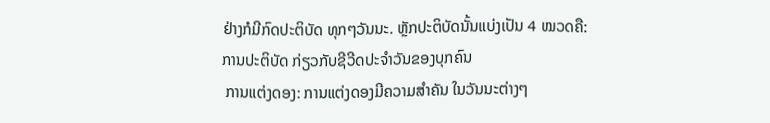ຢ່າງກໍມີກົດປະຕິບັດ ທຸກໆວັນນະ. ຫຼັກປະຕິບັດນັ້ນແບ່ງເປັນ 4 ໝວດຄື: ການປະຕິບັດ ກ່ຽວກັບຊີວີດປະຈຳວັນຂອງບຸກຄົນ
 ການແຕ່ງດອງ: ການແຕ່ງດອງມີຄວາມສຳຄັນ ໃນວັນນະຕ່າງໆ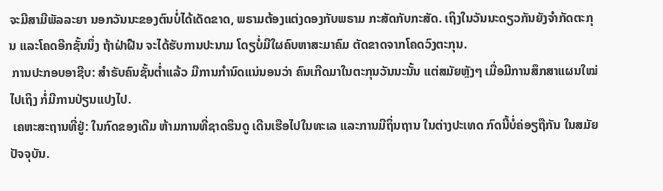ຈະມີສາມີພັລລະຍາ ນອກວັນນະຂອງຕົນບໍ່ໄດ້ເດັດຂາດ, ພຣາມຕ້ອງແຕ່ງດອງກັບພຣາມ ກະສັດກັບກະສັດ. ເຖິງໃນວັນນະດຽວກັນຍັງຈຳກັດຕະກຸນ ແລະໂຄດອີກຊັ້ນນຶ່ງ ຖ້າຝ່າຝືນ ຈະໄດ້ຮັບການປະນາມ ໂດຽບໍ່ມີໃຜຄົບຫາສະມາຄົມ ຕັດຂາດຈາກໂຄດວົງຕະກຸນ.
 ການປະກອບອາຊີບ: ສຳຣັບຄົນຊັ້ນຕ່ຳແລ້ວ ມີການກຳນົດແນ່ນອນວ່າ ຄົນເກີດມາໃນຕະກຸນວັນນະນັ້ນ ແຕ່ສມັຍຫຼັງໆ ເມື່ອມີການສຶກສາແຜນໃໝ່ໄປເຖິງ ກໍ່ມີການປ່ຽນແປງໄປ.
 ເຄຫະສະຖານທີ່ຢູ່: ໃນກົດຂອງເດີມ ຫ້າມການທີ່ຊາດຮິນດູ ເດີນເຮືອໄປໃນທະເລ ແລະການມີຖິ່ນຖານ ໃນຕ່າງປະເທດ ກົດນີ້ບໍ່ຄ່ອຽຖືກັນ ໃນສມັຍປັຈຈຸບັນ.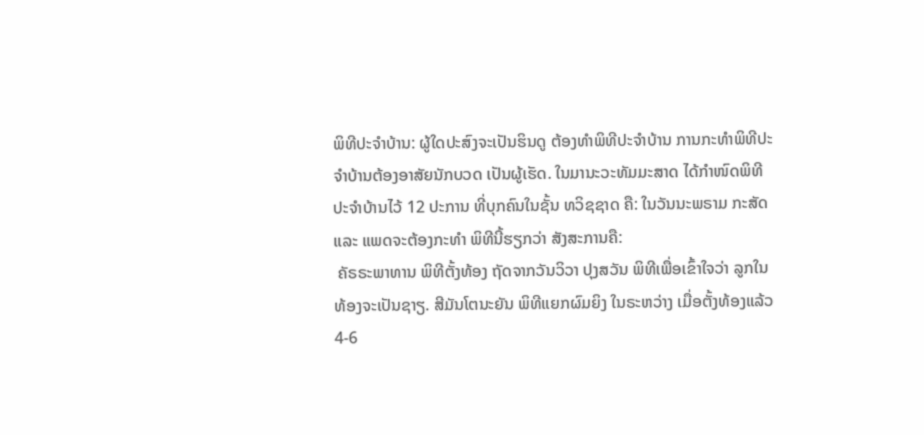ພິທີປະຈຳບ້ານ: ຜູ້ໃດປະສົງຈະເປັນຮິນດູ ຕ້ອງທຳພິທີປະຈຳບ້ານ ການກະທຳພິທີປະຈຳບ້ານຕ້ອງອາສັຍນັກບວດ ເປັນຜູ້ເຮັດ. ໃນມານະວະທັມມະສາດ ໄດ້ກຳໜົດພິທີ ປະຈຳບ້ານໄວ້ 12 ປະການ ທີ່ບຸກຄົນໃນຊັ້ນ ທວິຊຊາດ ຄື: ໃນວັນນະພຣາມ ກະສັດ ແລະ ແພດຈະຕ້ອງກະທຳ ພິທີນີ້ຮຽກວ່າ ສັງສະການຄື:
 ຄັຣຣະພາທານ ພິທີຕັ້ງທ້ອງ ຖັດຈາກວັນວິວາ ປຸງສວັນ ພິທີເພື່ອເຂົ້າໃຈວ່າ ລູກໃນທ້ອງຈະເປັນຊາຽ. ສີມັນໂຕນະຍັນ ພິທີແຍກຜົມຍິງ ໃນຣະຫວ່າງ ເມື່ອຕັ້ງທ້ອງແລ້ວ 4-6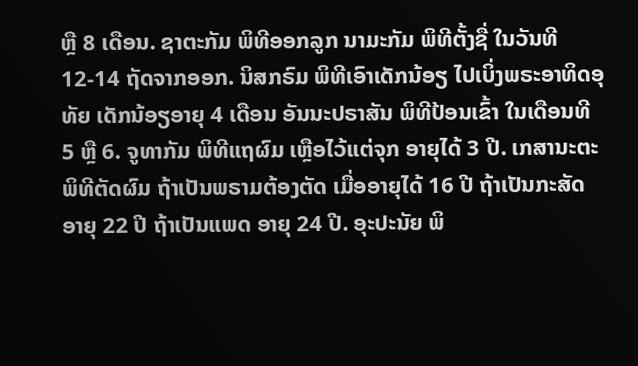ຫຼື 8 ເດືອນ. ຊາຕະກັມ ພິທີອອກລູກ ນາມະກັມ ພິທີຕັ້ງຊື່ ໃນວັນທີ 12-14 ຖັດຈາກອອກ. ນິສກຣົມ ພິທີເອົາເດັກນ້ອຽ ໄປເບິ່ງພຣະອາທິດອຸທັຍ ເດັກນ້ອຽອາຍຸ 4 ເດືອນ ອັນນະປຣາສັນ ພິທີປ້ອນເຂົ້າ ໃນເດືອນທີ 5 ຫຼື 6. ຈູທາກັມ ພິທີແຖຜົມ ເຫຼືອໄວ້ແຕ່ຈຸກ ອາຍຸໄດ້ 3 ປີ. ເກສານະຕະ ພິທີຕັດຜົມ ຖ້າເປັນພຣາມຕ້ອງຕັດ ເມື່ອອາຍຸໄດ້ 16 ປີ ຖ້າເປັນກະສັດ ອາຍຸ 22 ປີ ຖ້າເປັນແພດ ອາຍຸ 24 ປີ. ອຸະປະນັຍ ພິ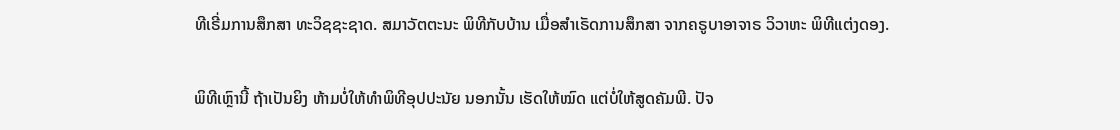ທີເຣີ່ມການສຶກສາ ທະວິຊຊະຊາດ. ສມາວັຕຕະນະ ພິທີກັບບ້ານ ເມື່ອສຳເຣັດການສຶກສາ ຈາກຄຣູບາອາຈາຣ ວິວາຫະ ພິທີແຕ່ງດອງ.

ພິທີເຫຼົານີ້ ຖ້າເປັນຍິງ ຫ້າມບໍ່ໃຫ້ທຳພິທີອຸປປະນັຍ ນອກນັ້ນ ເຮັດໃຫ້ໝົດ ແຕ່ບໍ່ໃຫ້ສູດຄັມພີ. ປັຈ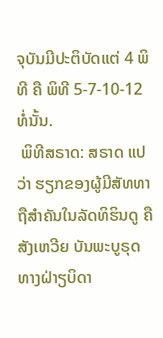ຈຸບັນມີປະຕິບັດແຕ່ 4 ພິທີ ຄື ພິທີ 5-7-10-12 ທໍ່ນັ້ນ.
 ພິທີສຣາດ: ສຣາດ ແປວ່າ ຮຽກຂອງຜູ້ມີສັທທາ ຖືສຳຄັນໃນລັດທິຮິນດູ ຄື ສັງເຫວີຍ ບັນພະບູຣຸດທາງຝ່າຽບິດາ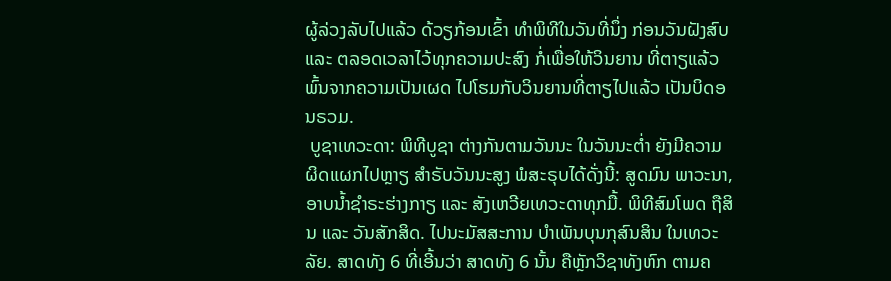ຜູ້ລ່ວງລັບໄປແລ້ວ ດ້ວຽກ້ອນເຂົ້າ ທຳພິທີໃນວັນທີ່ນຶ່ງ ກ່ອນວັນຝັງສົບ ແລະ ຕລອດເວລາໄວ້ທຸກຄວາມປະສົງ ກໍ່ເພື່ອໃຫ້ວິນຍານ ທີ່ຕາຽແລ້ວພົ້ນຈາກຄວາມເປັນເຜດ ໄປໂຮມກັບວິນຍານທີ່ຕາຽໄປແລ້ວ ເປັນບິດອນຣວມ.
 ບູຊາເທວະດາ: ພິທີບູຊາ ຕ່າງກັນຕາມວັນນະ ໃນວັນນະຕ່ຳ ຍັງມີຄວາມຜິດແຜກໄປຫຼາຽ ສຳຣັບວັນນະສູງ ພໍສະຣຸບໄດ້ດັ່ງນີ້: ສູດມົນ ພາວະນາ, ອາບນ້ຳຊຳຣະຮ່າງກາຽ ແລະ ສັງເຫວີຍເທວະດາທຸກມື້. ພິທີສົມໂພດ ຖືສິນ ແລະ ວັນສັກສິດ. ໄປນະມັສສະການ ບຳເພັນບຸນກຸສົນສິນ ໃນເທວະລັຍ. ສາດທັງ 6 ທີ່ເອີ້ນວ່າ ສາດທັງ 6 ນັ້ນ ຄືຫຼັກວິຊາທັງຫົກ ຕາມຄ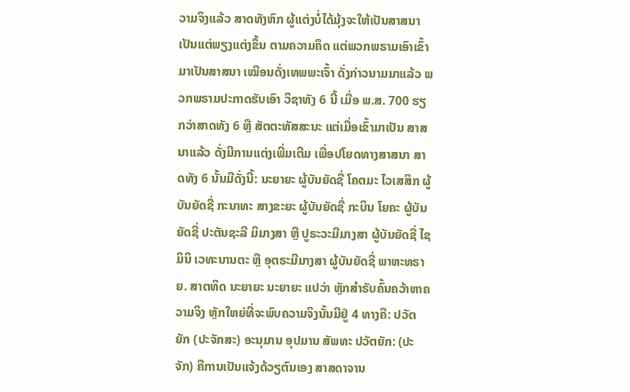ວາມຈິງແລ້ວ ສາດທັງຫົກ ຜູ້ແຕ່ງບໍ່ໄດ້ມຸ້ງຈະໃຫ້ເປັນສາສນາ ເປັນແຕ່ພຽງແຕ່ງຂຶ້ນ ຕາມຄວາມຄຶດ ແຕ່ພວກພຣາມເອົາເຂົ້າມາເປັນສາສນາ ເໝືອນດັ່ງເທພພະເຈົ້າ ດັ່ງກ່າວນາມມາແລ້ວ ພວກພຣາມປະກາດຮັບເອົາ ວິຊາທັງ 6 ນີ້ ເມື່ອ ພ.ສ. 700 ຮຽກວ່າສາດທັງ 6 ຫຼື ສັຕຕະທັສສະນະ ແຕ່ເມື່ອເຂົ້າມາເປັນ ສາສນາແລ້ວ ດັ່ງມີການແຕ່ງເພີ່ມເຕີມ ເພື່ອປໂຍດທາງສາສນາ ສາດທັງ 6 ນັ້ນມີດັ່ງນີ້: ນະຍາຍະ ຜູ້ບັນຍັດຊື່ ໂຄຕມະ ໄວເສສິກ ຜູ້ບັນຍັດຊື່ ກະນາທະ ສາງຂະຍະ ຜູ້ບັນຍັດຊື່ ກະບິນ ໂຍຄະ ຜູ້ບັນຍັດຊື່ ປະຕັນຊະລີ ມິມາງສາ ຫຼື ປູຣະວະມີມາງສາ ຜູ້ບັນຍັດຊື່ ໄຊມິນິ ເວທະນານຕະ ຫຼື ອຸຕຣະມີມາງສາ ຜູ້ບັນຍັດຊື່ ພາຫະທຣາຍ. ສາຕທິດ ນະຍາຍະ ນະຍາຍະ ແປວ່າ ຫຼັກສຳຣັບຄົ້ນຄວ້າຫາຄວາມຈິງ ຫຼັກໃຫຍ່ທີ່ຈະພົບຄວາມຈິງນັ້ນມີຢູ່ 4 ທາງຄື: ປວັຕຍັກ (ປະຈັກສະ) ອະນຸມານ ອຸປມານ ສັພທະ ປວັຕຍັກ: (ປະຈັກ) ຄືການເປັນແຈ້ງດ້ວຽຕົນເອງ ສາສດາຈານ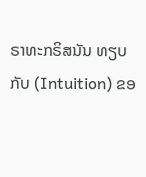ຣາທະກຣິສນັນ ທຽບກັບ (Intuition) ຂອ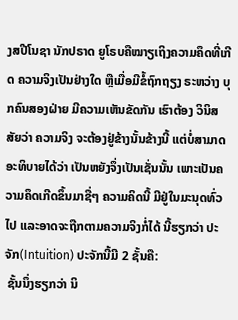ງສປີໂນຊາ ນັກປຣາດ ຍູໂຣບຄືໝາຽເຖິງຄວາມຄຶດທີ່ເກີດ ຄວາມຈິງເປັນຢ່າງໃດ ຫຼືເມື່ອມີຂໍ້ຖົກຖຽງ ຣະຫວ່າງ ບຸກຄົນສອງຝ່າຍ ມີຄວາມເຫັນຂັດກັນ ເຮົາຕ້ອງ ວິນິສສັຍວ່າ ຄວາມຈິງ ຈະຕ້ອງຢູ່ຂ້າງນັ້ນຂ້າງນີ້ ແຕ່ບໍ່ສາມາດອະທິບາຍໄດ້ວ່າ ເປັນຫຍັງຈຶ່ງເປັນເຊັ່ນນັ້ນ ເພາະເປັນຄວາມຄຶດເກີດຂຶ້ນມາຊື່ໆ ຄວາມຄິດນີ້ ມີຢູ່ໃນມະນຸດທົ່ວໄປ ແລະອາດຈະຖືກຕາມຄວາມຈິງກໍ່ໄດ້ ນີ້ຮຽກວ່າ ປະຈັກ(Intuition) ປະຈັກນີ້ມີ 2 ຊັ້ນຄື:
 ຊັ້ນນຶ່ງຮຽກວ່າ ນິ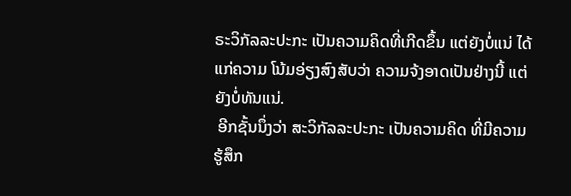ຣະວິກັລລະປະກະ ເປັນຄວາມຄິດທີ່ເກີດຂຶ້ນ ແຕ່ຍັງບໍ່ແນ່ ໄດ້ແກ່ຄວາມ ໂນ້ມອ່ຽງສົງສັບວ່າ ຄວາມຈ້ງອາດເປັນຢ່າງນີ້ ແຕ່ຍັງບໍ່ທັນແນ່.
 ອີກຊັ້ນນຶ່ງວ່າ ສະວິກັລລະປະກະ ເປັນຄວາມຄິດ ທີ່ມີຄວາມຮູ້ສຶກ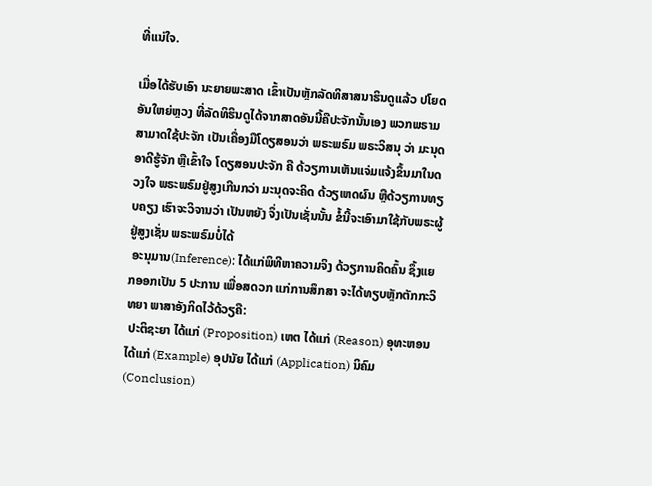ທີ່ແນ່ໃຈ.

ເມື່ອໄດ້ຮັບເອົາ ນະຍາຍພະສາດ ເຂົ້າເປັນຫຼັກລັດທິສາສນາຮິນດູແລ້ວ ປໂຍດອັນໃຫຍ່ຫຼວງ ທີ່ລັດທິຮິນດູໄດ້ຈາກສາດອັນນີ້ຄືປະຈັກນັ້ນເອງ ພວກພຣາມສາມາດໃຊ້ປະຈັກ ເປັນເຄື່ອງມືໂດຽສອນວ່າ ພຣະພຣົມ ພຣະວິສນຸ ວ່າ ມະນຸດອາດີຮູ້ຈັກ ຫຼືເຂົ້າໃຈ ໂດຽສອນປະຈັກ ຄື ດ້ວຽການເຫັນແຈ່ມແຈ້ງຂຶ້ນມາໃນດວງໃຈ ພຣະພຣົມຢູ່ສູງເກີນກວ່າ ມະນຸດຈະຄິດ ດ້ວຽເຫດຜົນ ຫຼືດ້ວຽການທຽບຄຽງ ເຮົາຈະວິຈານວ່າ ເປັນຫຍັງ ຈຶ່ງເປັນເຊັ່ນນັ້ນ ຂໍ້ນີ້ຈະເອົາມາໃຊ້ກັບພຣະຜູ້ ຢູ່ສູງເຊັ່ນ ພຣະພຣົມບໍ່ໄດ້
 ອະນຸມານ(Inference): ໄດ້ແກ່ພິທີຫາຄວາມຈິງ ດ້ວຽການຄິດຄົ້ນ ຊຶ້ງແຍກອອກເປັນ 5 ປະການ ເພື່ອສດວກ ແກ່ການສຶກສາ ຈະໄດ້ທຽບຫຼັກຕັກກະວິທຍາ ພາສາອັງກິດໄວ້ດ້ວຽຄື:
 ປະຕິຊະຍາ ໄດ້ແກ່ (Proposition) ເຫຕ ໄດ້ແກ່ (Reason) ອຸທະຫອນ ໄດ້ແກ່ (Example) ອຸປນັຍ ໄດ້ແກ່ (Application) ນິຄົມ (Conclusion)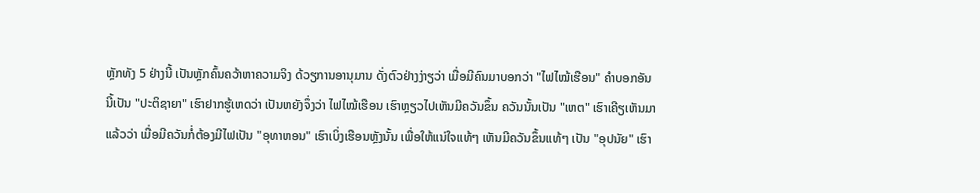ຫຼັກທັງ 5 ຢ່າງນີ້ ເປັນຫຼັກຄົ້ນຄວ້າຫາຄວາມຈິງ ດ້ວຽການອານຸມານ ດັ່ງຕົວຢ່າງງ່າຽວ່າ ເມື່ອມີຄົນມາບອກວ່າ "ໄຟໄໝ້ເຮືອນ" ຄຳບອກອັນນີ້ເປັນ "ປະຕິຊາຍາ" ເຮົາຢາກຮູ້ເຫດວ່າ ເປັນຫຍັງຈຶ່ງວ່າ ໄຟໄໝ້ເຮືອນ ເຮົາຫຼຽວໄປເຫັນມີຄວັນຂຶ້ນ ຄວັນນັ້ນເປັນ "ເຫຕ" ເຮົາເຄີຽເຫັນມາແລ້ວວ່າ ເມື່ອມີຄວັນກໍ່ຕ້ອງມີໄຟເປັນ "ອຸທາຫອນ" ເຮົາເບິ່ງເຮືອນຫຼັງນັ້ນ ເພື່ອໃຫ້ແນ່ໃຈແທ້ໆ ເຫັນມີຄວັນຂຶ້ນແທ້ໆ ເປັນ "ອຸປນັຍ" ເຮົາ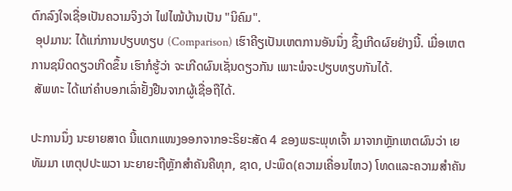ຕົກລົງໃຈເຊື່ອເປັນຄວາມຈິງວ່າ ໄຟໄໝ້ບ້ານເປັນ "ນິຄົມ".
 ອຸປມານ: ໄດ້ແກ່ການປຽບທຽບ (Comparison) ເຮົາຄີຽເປັນເຫຕການອັນນຶ່ງ ຊຶ້ງເກີດຜົຍຢ່າງນີ້. ເມື່ອເຫຕການຊນິດດຽວເກີດຂຶ້ນ ເຮົາກໍຮູ້ວ່າ ຈະເກີດຜົນເຊັ່ນດຽວກັນ ເພາະພໍຈະປຽບທຽບກັນໄດ້.
 ສັພທະ ໄດ້ແກ່ຄຳບອກເລົ່າຢັ້ງຢືນຈາກຜູ້ເຊື່ອຖືໄດ້.

ປະການນຶ່ງ ນະຍາຍສາດ ນີ້ແຕກແໜງອອກຈາກອະຣິຍະສັດ 4 ຂອງພຣະພຸທເຈົ້າ ມາຈາກຫຼັກເຫຕຜົນວ່າ ເຍ ທັມມາ ເຫຕຸປປະພວາ ນະຍາຍະຖືຫຼັກສຳຄັນຄືທຸກ, ຊາດ, ປະພຶດ(ຄວາມເຄື່ອນໄຫວ) ໂທດແລະຄວາມສຳຄັນ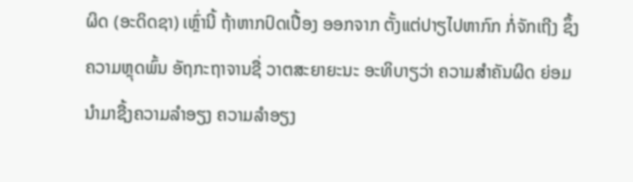ຜິດ (ອະດິດຊາ) ເຫຼົ່ານີ້ ຖ້າຫາກປົດເປື້ອງ ອອກຈາກ ຕັ້ງແຕ່ປາຽໄປຫາກົກ ກໍ່ຈັກເຖີງ ຊຶ້ງຄວາມຫຼຸດພົ້ນ ອັຖກະຖາຈານຊື່ ວາຕສະຍາຍະນະ ອະທິບາຽວ່າ ຄວາມສຳຄັນຜິດ ຍ່ອມນຳມາຊື້ງຄວາມລຳອຽງ ຄວາມລຳອຽງ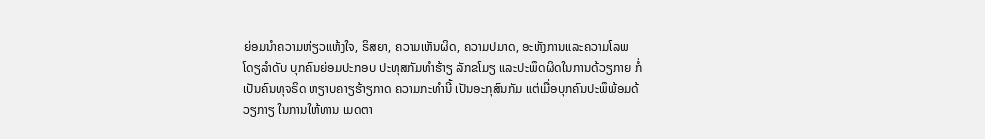ຍ່ອມນຳຄວາມຫ່ຽວແຫ້ງໃຈ, ຣິສຍາ, ຄວາມເຫັນຜິດ, ຄວາມປມາດ, ອະຫັງການແລະຄວາມໂລພ ໂດຽລຳດັບ ບຸກຄົນຍ່ອມປະກອບ ປະທຸສກັມທຳຮ້າຽ ລັກຂໂມຽ ແລະປະພຶດຜິດໃນການດ້ວຽກາຍ ກໍ່ເປັນຄົນທຸຈຣິດ ຫຽາບຄາຽຮ້າຽກາດ ຄວາມກະທຳນີ້ ເປັນອະກຸສົນກັມ ແຕ່ເມື່ອບຸກຄົນປະພຶພ້ອມດ້ວຽກາຽ ໃນການໃຫ້ທານ ເມດຕາ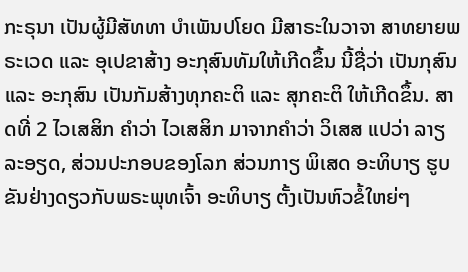ກະຣຸນາ ເປັນຜູ້ມີສັທທາ ບຳເພັນປໂຍດ ມີສາຣະໃນວາຈາ ສາທຍາຍພຣະເວດ ແລະ ອຸເປຂາສ້າງ ອະກຸສົນທັມໃຫ້ເກີດຂຶ້ນ ນີ້ຊື່ວ່າ ເປັນກຸສົນ ແລະ ອະກຸສົນ ເປັນກັມສ້າງທຸກຄະຕິ ແລະ ສຸກຄະຕິ ໃຫ້ເກີດຂຶ້ນ. ສາດທີ່ 2 ໄວເສສິກ ຄຳວ່າ ໄວເສສິກ ມາຈາກຄຳວ່າ ວິເສສ ແປວ່າ ລາຽລະອຽດ, ສ່ວນປະກອບຂອງໂລກ ສ່ວນກາຽ ພິເສດ ອະທິບາຽ ຮູບຂັນຢ່າງດຽວກັບພຣະພຸທເຈົ້າ ອະທິບາຽ ຕັ້ງເປັນຫົວຂໍ້ໃຫຍ່ໆ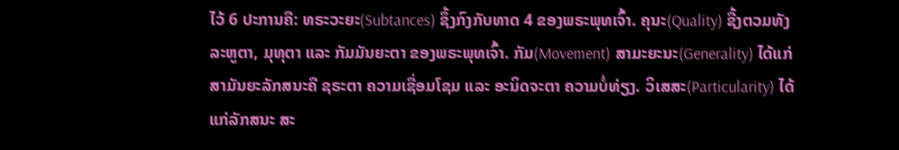ໄວ້ 6 ປະການຄື: ທຣະວະຍະ(Subtances) ຊຶ້ງກົງກັບທາດ 4 ຂອງພຣະພຸທເຈົ້າ. ຄຸນະ(Quality) ຊື້ງຕວມທັງລະຫູຕາ, ມຸທຸຕາ ແລະ ກັມມັນຍະຕາ ຂອງພຣະພຸທເຈົ້າ. ກັມ(Movement) ສາມະຍະນະ(Generality) ໄດ້ແກ່ສາມັນຍະລັກສນະຄື ຊຣະຕາ ຄວາມເຊື່ອມໂຊມ ແລະ ອະນິດຈະຕາ ຄວາມບໍ່ທ່ຽງ. ວິເສສະ(Particularity) ໄດ້ແກ່ລັກສນະ ສະ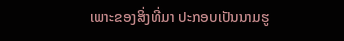ເພາະຂອງສິ່ງທີ່ມາ ປະກອບເປັນນາມຮູ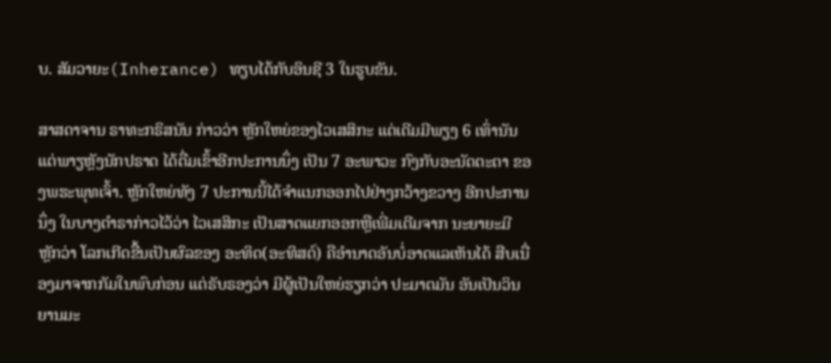ບ. ສັມວາຍະ(Inherance) ທຽບໄດ້ກັບອິນຊີ 3 ໃນຮູບຂັນ.

ສາສດາຈານ ຣາທະກຣິສນັນ ກ່າວວ່າ ຫຼັກໃຫຍ່ຂອງໄວເສສິກະ ແຕ່ເດີມມີພຽງ 6 ເທົ່ານັນ ແຕ່ພາຽຫຼັງນັກປຣາດ ໄດ້ຕື່ມເຂົ້າອີກປະການນຶ່ງ ເປັນ 7 ອະພາວະ ກົງກັບອະນັດຕະຕາ ຂອງພຮະພຸທເຈົ້າ. ຫຼັກໃຫຍ່ທັງ 7 ປະການນີ້ໄດ້ຈຳແນກອອກໄປຢ່າງກວ້າງຂວາງ ອີກປະການນຶ່ງ ໃນບາງຕຳຣາກ່າວໄວ້ວ່າ ໄວເສສິກະ ເປັນສາດແຍກອອກຫຼືເພີ່ມເຕີມຈາກ ນະຍາຍະມີຫຼັກວ່າ ໂລກເກີດຂື້ນເປັນຜົລຂອງ ອະທິດ(ອະທິສຕ໌) ຄືອຳນາດອັນບໍ່ອາດແລເຫັນໄດ້ ສືບເນື່ອງມາຈາກກັມໃນພົບກ່ອນ ແຕ່ຣັບຣອງວ່າ ມີຜູ້ເປັນໃຫຍ່ຮຽກວ່າ ປະມາຕມັນ ອັນເປັນວິນຍານມະ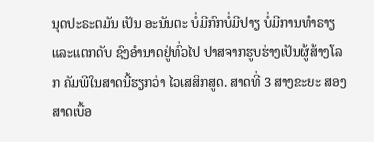ນຸດປະຣະຕມັນ ເປັນ ອະນັນຕະ ບໍ່ມີກົກບໍ່ມີປາຽ ບໍ່ມີການທຳຣາຽ ແລະແຕກດັບ ຊົງອຳນາດຢູ່ທົ່ວໄປ ປາສຈາກຮູບຮ່າງເປັນຜູ້ສ້າງໂລກ ຄັມພີໃນສາດນີ້ຮຽກວ່າ ໄວເສສິກສູດ. ສາດທີ່ 3 ສາງຂະຍະ ສອງສາດເບື້ອ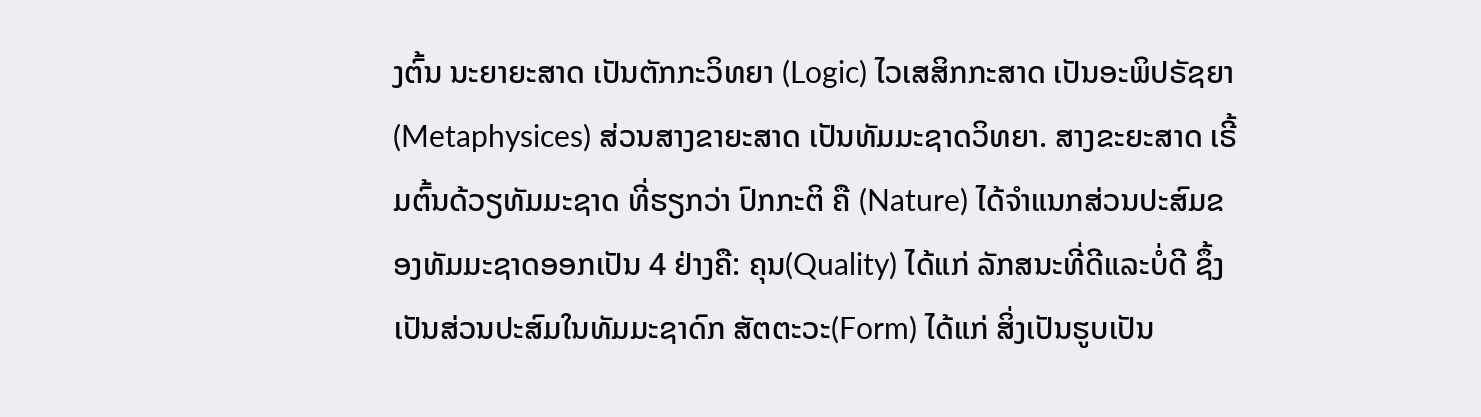ງຕົ້ນ ນະຍາຍະສາດ ເປັນຕັກກະວິທຍາ (Logic) ໄວເສສິກກະສາດ ເປັນອະພິປຣັຊຍາ (Metaphysices) ສ່ວນສາງຂາຍະສາດ ເປັນທັມມະຊາດວິທຍາ. ສາງຂະຍະສາດ ເຣີ້ມຕົ້ນດ້ວຽທັມມະຊາດ ທີ່ຮຽກວ່າ ປົກກະຕິ ຄື (Nature) ໄດ້ຈຳແນກສ່ວນປະສົມຂອງທັມມະຊາດອອກເປັນ 4 ຢ່າງຄື: ຄຸນ(Quality) ໄດ້ແກ່ ລັກສນະທີ່ດີແລະບໍ່ດີ ຊຶ້ງເປັນສ່ວນປະສົມໃນທັມມະຊາດົກ ສັຕຕະວະ(Form) ໄດ້ແກ່ ສິ່ງເປັນຮູບເປັນ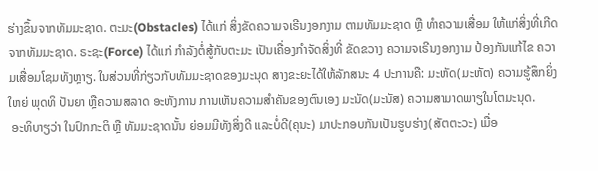ຮ່າງຂຶ້ນຈາກທັມມະຊາດ. ຕະມະ(Obstacles) ໄດ້ແກ່ ສິ່ງຂັດຄວາມຈເຣີນງອກງາມ ຕາມທັມມະຊາດ ຫຼື ທຳຄວາມເສື່ອມ ໃຫ້ແກ່ສິ່ງທີ່ເກີດ ຈາກທັມມະຊາດ. ຣະຊະ(Force) ໄດ້ແກ່ ກຳລັງຕໍ່ສູ້ກັບຕະມະ ເປັນເຄື່ອງກຳຈັດສິ່ງທີ່ ຂັດຂວາງ ຄວາມຈເຣີນງອກງາມ ປ້ອງກັນແກ້ໄຂ ຄວາມເສື່ອມໂຊມທັງຫຼາຽ. ໃນສ່ວນທີ່ກ່ຽວກັບທັມມະຊາດຂອງມະນຸດ ສາງຂະຍະໄດ້ໃຫ້ລັກສນະ 4 ປະການຄື: ມະຫັດ(ມະຫັຕ) ຄວາມຮູ້ສຶກຍິ່ງໃຫຍ່ ພຸດທິ ປັນຍາ ຫຼືຄວາມສລາດ ອະຫັງການ ການເຫັນຄວາມສຳຄັນຂອງຕົນເອງ ມະນັດ(ມະນັສ) ຄວາມສາມາດພາຽໃນໂຕມະນຸດ.
 ອະທິບາຽວ່າ ໃນປົກກະຕິ ຫຼື ທັມມະຊາດນັ້ນ ຍ່ອມມີທັງສິ່ງດີ ແລະບໍ່ດີ(ຄຸນະ) ມາປະກອບກັນເປັນຮູບຮ່າງ(ສັຕຕະວະ) ເມື່ອ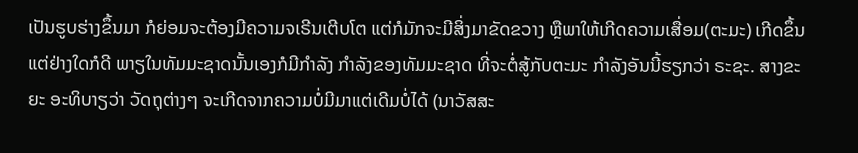ເປັນຮູບຮ່າງຂຶ້ນມາ ກໍຍ່ອມຈະຕ້ອງມີຄວາມຈເຣີນເຕີບໂຕ ແຕ່ກໍມັກຈະມີສິ່ງມາຂັດຂວາງ ຫຼືພາໃຫ້ເກີດຄວາມເສື່ອມ(ຕະມະ) ເກີດຂຶ້ນ ແຕ່ຢ່າງໃດກໍດີ ພາຽໃນທັມມະຊາດນັ້ນເອງກໍມີກຳລັງ ກຳລັງຂອງທັມມະຊາດ ທີ່ຈະຕໍ່ສູ້ກັບຕະມະ ກຳລັງອັນນີ້ຮຽກວ່າ ຣະຊະ. ສາງຂະຍະ ອະທິບາຽວ່າ ວັດຖຸຕ່າງໆ ຈະເກີດຈາກຄວາມບໍ່ມີມາແຕ່ເດີມບໍ່ໄດ້ (ນາວັສສະ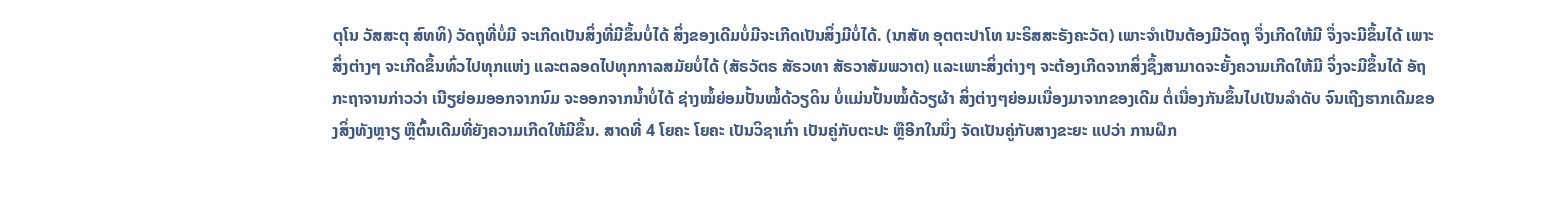ຕຸໂນ ວັສສະຕຸ ສົທທິ) ວັດຖຸທີ່ບໍ່ມີ ຈະເກີດເປັນສິ່ງທີ່ມີຂຶ້ນບໍ່ໄດ້ ສິ່ງຂອງເດີມບໍ່ມີຈະເກີດເປັນສິ່ງມີບໍ່ໄດ້. (ນາສັທ ອຸຕຕະປາໂທ ນະຣິສສະຣັງຄະວັຕ) ເພາະຈຳເປັນຕ້ອງມີວັດຖຸ ຈຶ່ງເກີດໃຫ້ມີ ຈຶ່ງຈະມີຂຶ້ນໄດ້ ເພາະສິ່ງຕ່າງໆ ຈະເກີດຂຶ້ນທົ່ວໄປທຸກແຫ່ງ ແລະຕລອດໄປທຸກກາລສມັຍບໍ່ໄດ້ (ສັຣວັຕຣ ສັຣວທາ ສັຣວາສັມພວາຕ) ແລະເພາະສິ່ງຕ່າງໆ ຈະຕ້ອງເກີດຈາກສິ່ງຊຶ້ງສາມາດຈະຍັ້ງຄວາມເກີດໃຫ້ມີ ຈິ່ງຈະມີຂຶ້ນໄດ້ ອັຖກະຖາຈານກ່າວວ່າ ເນີຽຍ່ອມອອກຈາກນົມ ຈະອອກຈາກນ້ຳບໍ່ໄດ້ ຊ່າງໝໍ້ຍ່ອມປັ້ນໝໍ້ດ້ວຽດິນ ບໍ່ແມ່ນປັ້ນໝໍ້ດ້ວຽຜ້າ ສິ່ງຕ່າງໆຍ່ອມເນື່ອງມາຈາກຂອງເດີມ ຕໍ່ເນື່ອງກັນຂຶ້ນໄປເປັນລຳດັບ ຈົນເຖີງຮາກເດີມຂອງສິ່ງທັງຫຼາຽ ຫຼືຕົ້ນເດີມທີ່ຍັງຄວາມເກີດໃຫ້ມີຂຶ້ນ. ສາດທີ່ 4 ໂຍຄະ ໂຍຄະ ເປັນວິຊາເກົ່າ ເປັນຄູ່ກັບຕະປະ ຫຼືອີກໃນນຶ່ງ ຈັດເປັນຄູ່ກັບສາງຂະຍະ ແປວ່າ ການຝຶກ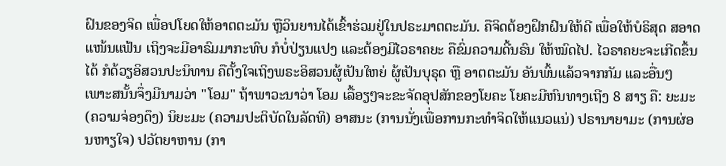ຝົນຂອງຈິດ ເພື່ອປໂຍດໃຫ້ອາຕຕະມັນ ຫຼືວິນຍານໄດ້ເຂົ້າຮ່ວມຢູ່ໃນປຣະມາຕຕະມັນ. ຄືຈິດຕ້ອງຝຶກຝົນໃຫ້ດີ ເພື່ອໃຫ້ບໍຣິສຸດ ສອາດແໜ້ນແຟ້ນ ເຖິງຈະມີອາຣົມມາກະທົບ ກໍບໍ່ປ່ຽນແປງ ແລະຕ້ອງມີໄວຣາຄຍະ ຄືຂົ່ມຄວາມດີ້ນຣົນ ໃຫ້ໝົດໄປ. ໄວຣາຄຍະຈະເກີດຂຶ້ນໄດ້ ກໍດ້ວຽອິສວນປະນິທານ ຄືຕັ້ງໃຈເຖິງພຣະອິສວນຜູ້ເປັນໃຫຍ່ ຜູ້ເປັນບຸຣຸດ ຫຼື ອາຕຕະມັນ ອັນພົ້ນແລ້ວຈາກກັມ ແລະອື່ນໆ ເພາະສນັ້ນຈຶ່ງມີນາມວ່າ "ໂອມ" ຖ້າພາວະນາວ່າ ໂອມ ເລື້ອຽໆຈະຂະຈັດອຸປສັກຂອງໂຍຄະ ໂຍຄະມີຫົນທາງເຖີງ 8 ສາຽ ຄື: ຍະມະ (ຄວາມຈ່ອງດຶງ) ນິຍະມະ (ຄວາມປະຕິບັດໃນລັດທິ) ອາສນະ (ການນັ່ງເພື່ອການກະທຳຈິດໃຫ້ແນວແນ່) ປຣານາຍາມະ (ການຜ່ອນຫາຽໃຈ) ປວັຕຍາຫານ (ກາ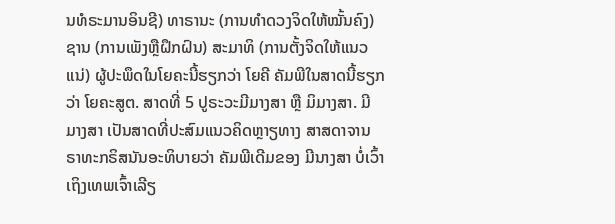ນທໍຣະມານອິນຊີ) ທາຣານະ (ການທຳດວງຈິດໃຫ້ໝັ້ນຄົງ) ຊານ (ການເພັງຫຼືຝຶກຝົນ) ສະມາທິ (ການຕັ້ງຈິດໃຫ້ແນວແນ່) ຜູ້ປະພຶດໃນໂຍຄະນີ້ຮຽກວ່າ ໂຍຄີ ຄັມພີໃນສາດນີ້ຮຽກວ່າ ໂຍຄະສູຕ. ສາດທີ່ 5 ປູຣະວະມີມາງສາ ຫຼື ມິມາງສາ. ມີມາງສາ ເປັນສາດທີ່ປະສົມແນວຄິດຫຼາຽທາງ ສາສດາຈານ ຣາທະກຣິສນັນອະທິບາຍວ່າ ຄັມພີເດີມຂອງ ມີນາງສາ ບໍ່ເວົ້າເຖິງເທພເຈົ້າເລີຽ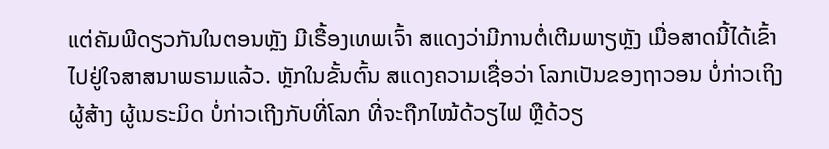ແຕ່ຄັມພີດຽວກັນໃນຕອນຫຼັງ ມີເຣື້ອງເທພເຈົ້າ ສແດງວ່າມີການຕໍ່ເຕີມພາຽຫຼັງ ເມື່ອສາດນີ້ໄດ້ເຂົ້າໄປຢູ່ໃຈສາສນາພຣາມແລ້ວ. ຫຼັກໃນຂັ້ນຕົ້ນ ສແດງຄວາມເຊື່ອວ່າ ໂລກເປັນຂອງຖາວອນ ບໍ່ກ່າວເຖິງຜູ້ສ້າງ ຜູ້ເນຣະມິດ ບໍ່ກ່າວເຖີງກັບທີ່ໂລກ ທີ່ຈະຖືກໄໝ້ດ້ວຽໄຟ ຫຼືດ້ວຽ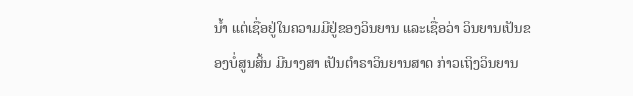ນ້ຳ ແຕ່ເຊື່ອຢູ່ໃນຄວາມມີຢູ່ຂອງວິນຍານ ແລະເຊື່ອວ່າ ວິນຍານເປັນຂອງບໍ່ສູນສິ້ນ ມີນາງສາ ເປັນຕຳຣາວິນຍານສາດ ກ່າວເຖິງວິນຍານ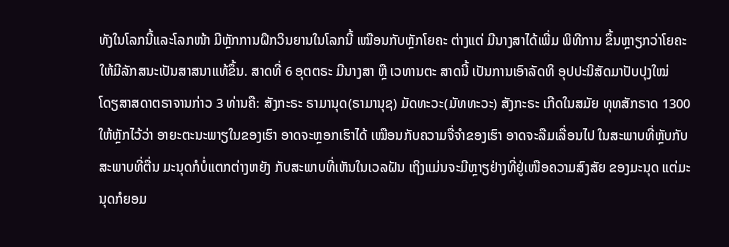ທັງໃນໂລກນີ້ແລະໂລກໜ້າ ມີຫຼັກການຝຶກວິນຍານໃນໂລກນີ້ ເໝືອນກັບຫຼັກໂຍຄະ ຕ່າງແຕ່ ມີນາງສາໄດ້ເພີ່ມ ພິທີການ ຂຶ້ນຫຼາຽກວ່າໂຍຄະ ໃຫ້ມີລັກສນະເປັນສາສນາແທ້ຂຶ້ນ. ສາດທີ່ 6 ອຸຕຕຣະ ມີນາງສາ ຫຼື ເວທານຕະ ສາດນີ້ ເປັນການເອົາລັດທິ ອຸປປະນິສັດມາປັບປຸງໃໝ່ ໂດຽສາສດາຕຣາຈານກ່າວ 3 ທ່ານຄື: ສັງກະຣະ ຣາມານຸດ(ຣາມານຸຊ) ມັດທະວະ(ມັທທະວະ) ສັງກະຣະ ເກີດໃນສມັຍ ທຸທສັກຣາດ 1300 ໃຫ້ຫຼັກໄວ້ວ່າ ອາຍະຕະນະພາຽໃນຂອງເຮົາ ອາດຈະຫຼອກເຮົາໄດ້ ເໝືອນກັບຄວາມຈື່ຈຳຂອງເຮົາ ອາດຈະລືມເລື່ອນໄປ ໃນສະພາບທີ່ຫຼັບກັບສະພາບທີ່ຕື່ນ ມະນຸດກໍບໍ່ແຕກຕ່າງຫຍັງ ກັບສະພາບທີ່ເຫັນໃນເວລຝັນ ເຖິງແມ່ນຈະມີຫຼາຽຢ່າງທີ່ຢູ່ເໜືອຄວາມສົງສັຍ ຂອງມະນຸດ ແຕ່ມະນຸດກໍຍອມ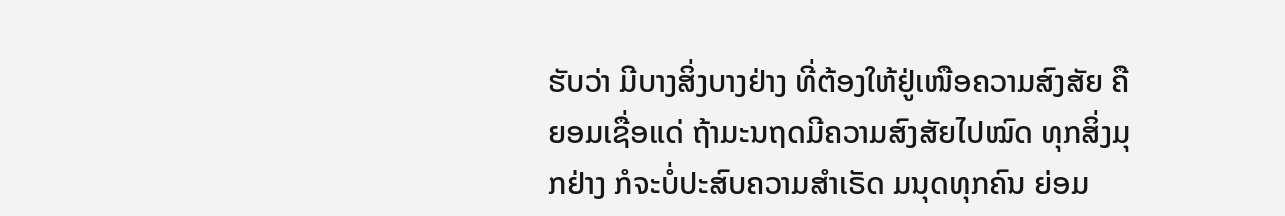ຮັບວ່າ ມີບາງສິ່ງບາງຢ່າງ ທີ່ຕ້ອງໃຫ້ຢູ່ເໜືອຄວາມສົງສັຍ ຄືຍອມເຊື່ອແດ່ ຖ້າມະນຖດມີຄວາມສົງສັຍໄປໝົດ ທຸກສິ່ງມຸກຢ່າງ ກໍຈະບໍ່ປະສົບຄວາມສຳເຣັດ ມນຸດທຸກຄົນ ຍ່ອມ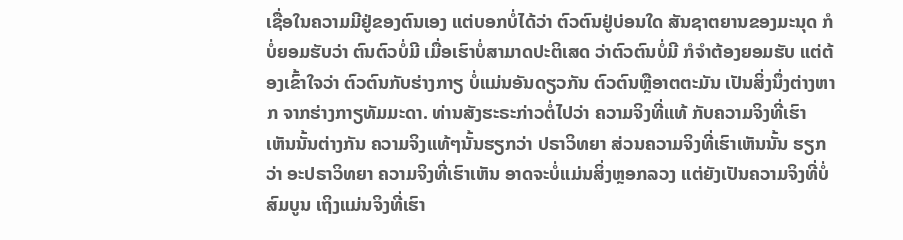ເຊື່ອໃນຄວາມມີຢູ່ຂອງຕົນເອງ ແຕ່ບອກບໍ່ໄດ້ວ່າ ຕົວຕົນຢູ່ບ່ອນໃດ ສັນຊາຕຍານຂອງມະນຸດ ກໍບໍ່ຍອມຮັບວ່າ ຕົນຕົວບໍ່ມີ ເມື່ອເຮົາບໍ່ສາມາດປະຕິເສດ ວ່າຕົວຕົນບໍ່ມີ ກໍຈຳຕ້ອງຍອມຮັບ ແຕ່ຕ້ອງເຂົ້າໃຈວ່າ ຕົວຕົນກັບຮ່າງກາຽ ບໍ່ແມ່ນອັນດຽວກັນ ຕົວຕົນຫຼືອາຕຕະມັນ ເປັນສິ່ງນຶ່ງຕ່າງຫາກ ຈາກຮ່າງກາຽທັມມະດາ. ທ່ານສັງຮະຣະກ່າວຕໍ່ໄປວ່າ ຄວາມຈິງທີ່ແທ້ ກັບຄວາມຈິງທີ່ເຮົາເຫັນນັ້ນຕ່າງກັນ ຄວາມຈິງແທ້ໆນັ້ນຮຽກວ່າ ປຣາວິທຍາ ສ່ວນຄວາມຈິງທີ່ເຮົາເຫັນນັ້ນ ຮຽກວ່າ ອະປຣາວິທຍາ ຄວາມຈິງທີ່ເຮົາເຫັນ ອາດຈະບໍ່ແມ່ນສິ່ງຫຼອກລວງ ແຕ່ຍັງເປັນຄວາມຈິງທີ່ບໍ່ສົມບູນ ເຖິງແມ່ນຈິງທີ່ເຮົາ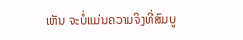ເຫັນ ຈະບໍ່ແມ່ນຄວາມຈິງທີ່ສົມບູ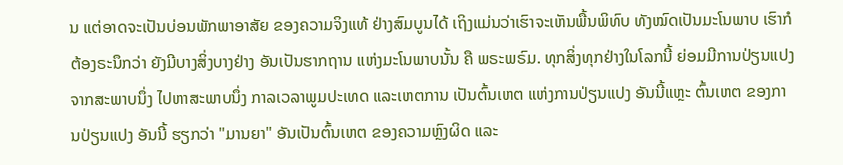ນ ແຕ່ອາດຈະເປັນບ່ອນພັກພາອາສັຍ ຂອງຄວາມຈິງແທ້ ຢ່າງສົມບູນໄດ້ ເຖິງແມ່ນວ່າເຮົາຈະເຫັນພື້ນພິທົບ ທັງໝົດເປັນມະໂນພາບ ເຮົາກໍຕ້ອງຣະນຶກວ່າ ຍັງມີບາງສິ່ງບາງຢ່າງ ອັນເປັນຮາກຖານ ແຫ່ງມະໂນພາບນັ້ນ ຄື ພຣະພຣົມ. ທຸກສິ່ງທຸກຢ່າງໃນໂລກນີ້ ຍ່ອມມີການປ່ຽນແປງ ຈາກສະພາບນຶ່ງ ໄປຫາສະພາບນຶ່ງ ກາລເວລາພູມປະເທດ ແລະເຫຕການ ເປັນຕົ້ນເຫຕ ແຫ່ງການປ່ຽນແປງ ອັນນີ້ແຫຼະ ຕົ້ນເຫຕ ຂອງການປ່ຽນແປງ ອັນນີ້ ຮຽກວ່າ "ມານຍາ" ອັນເປັນຕົ້ນເຫຕ ຂອງຄວາມຫຼົງຜິດ ແລະ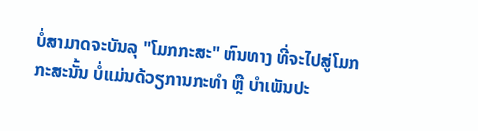ບໍ່ສາມາດຈະບັນລຸ "ໂມກກະສະ" ຫົນທາງ ທີ່ຈະໄປສູ່ໂມກກະສະນັ້ນ ບໍ່ແມ່ນດ້ວຽການກະທຳ ຫຼື ບຳເພັນປະ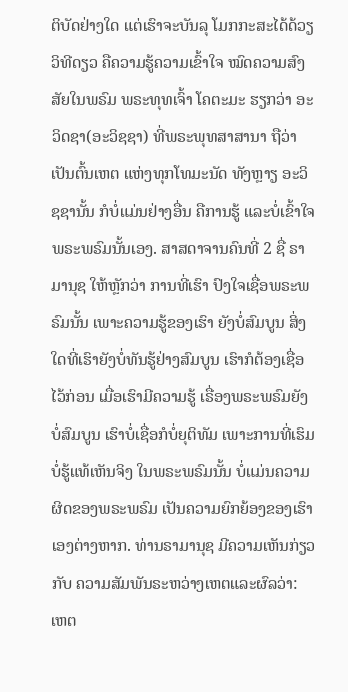ຕິບັດຢ່າງໃດ ແຕ່ເຮົາຈະບັນລຸ ໂມກກະສະໄດ້ດ້ວຽວິທີດຽວ ຄືຄວາມຮູ້ຄວາມເຂົ້າໃຈ ໝົດຄວາມສົງສັຍໃນພຣົມ ພຣະທຸທເຈົ້າ ໂຄຕະມະ ຮຽກວ່າ ອະວິດຊາ(ອະວິຊຊາ) ທີ່ພຣະພຸທສາສານາ ຖືວ່າ ເປັນຕົ້ນເຫຕ ແຫ່ງທຸກໂທມະນັດ ທັງຫຼາຽ ອະວິຊຊານັ້ນ ກໍບໍ່ແມ່ນຢ່າງອື່ນ ຄືການຮູ້ ແລະບໍ່ເຂົ້າໃຈພຣະພຣົມນັ້ນເອງ. ສາສດາຈານຄົນທີ່ 2 ຊື່ ຣາມານຸຊ ໃຫ້ຫຼັກວ່າ ການທີ່ເຮົາ ປົງໃຈເຊື່ອພຣະພຣົມນັ້ນ ເພາະຄວາມຮູ້ຂອງເຮົາ ຍັງບໍ່ສົມບູນ ສິ່ງໃດທີ່ເຮົາຍັງບໍ່ທັນຮູ້ຢ່າງສົມບູນ ເຮົາກໍຕ້ອງເຊື່ອໄວ້ກ່ອນ ເມື່ອເຮົາມີຄວາມຮູ້ ເຣື່ອງພຣະພຣົມຍັງບໍ່ສົມບູນ ເຮົາບໍ່ເຊື່ອກໍບໍ່ຍຸຕິທັມ ເພາະການທີ່ເຮົມບໍ່ຮູ້ແທ້ເຫັນຈິງ ໃນພຣະພຣົມນັ້ນ ບໍ່ແມ່ນຄວາມຜິດຂອງພຣະພຣົມ ເປັນຄວາມຍົກຍ້ອງຂອງເຮົາເອງຕ່າງຫາກ. ທ່ານຣາມານຸຊ ມີຄວາມເຫັນກ່ຽວກັບ ຄວາມສັມພັນຣະຫວ່າງເຫຕແລະຜົລວ່າ: ເຫຕ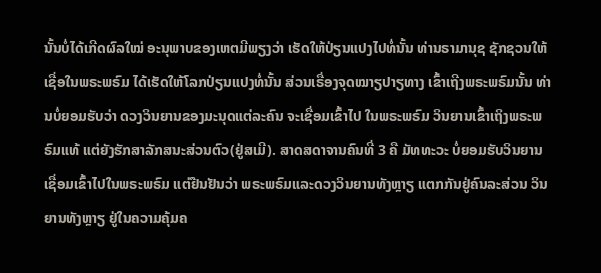ນັ້ນບໍ່ໄດ້ເກີດຜົລໃໝ່ ອະນຸພາບຂອງເຫຕມີພຽງວ່າ ເຮັດໃຫ້ປ່ຽນແປງໄປທໍ່ນັ້ນ ທ່ານຣາມານຸຊ ຊັກຊວນໃຫ້ເຊື່ອໃນພຣະພຣົມ ໄດ້ເຮັດໃຫ້ໂລກປ່ຽນແປງທໍ່ນັ້ນ ສ່ວນເຣື່ອງຈຸດໝາຽປາຽທາງ ເຂົ້າເຖີງພຣະພຣົມນັ້ນ ທ່ານບໍ່ຍອມຮັບວ່າ ດວງວິນຍານຂອງມະນຸດແຕ່ລະຄົນ ຈະເຊື່ອມເຂົ້າໄປ ໃນພຣະພຣົມ ວິນຍານເຂົ້າເຖິງພຣະພຣົມແທ້ ແຕ່ຍັງຮັກສາລັກສນະສ່ວນຕົວ(ຢູ່ສເມີ). ສາດສດາຈານຄົນທີ່ 3 ຄື ມັທທະວະ ບໍ່ຍອມຮັບວິນຍານ ເຊື່ອມເຂົ້າໄປໃນພຣະພຣົມ ແຕ່ຢືນຢັນວ່າ ພຣະພຣົມແລະດວງວິນຍານທັງຫຼາຽ ແຕກກັນຢູ່ຄົນລະສ່ວນ ວິນຍານທັງຫຼາຽ ຢູ່ໃນຄວາມຄຸ້ມຄ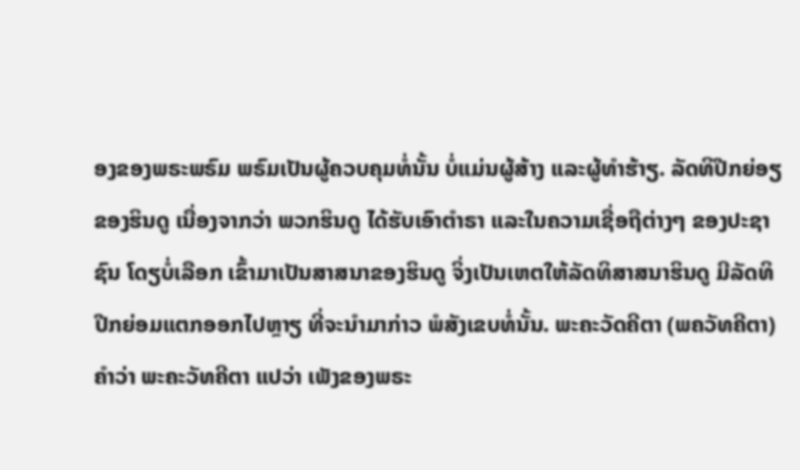ອງຂອງພຣະພຣົມ ພຣົມເປັນຜູ້ຄວບຄຸມທໍ່ນັ້ນ ບໍ່ແມ່ນຜູ້ສ້າງ ແລະຜູ້ທຳຮ້າຽ. ລັດທິປີກຍ່ອຽຂອງຮິນດູ ເນື່ອງຈາກວ່າ ພວກຮິນດູ ໄດ້ຮັບເອົາຕຳຣາ ແລະໃນຄວາມເຊື່ອຖືຕ່າງໆ ຂອງປະຊາຊົນ ໂດຽບໍ່ເລືອກ ເຂົ້າມາເປັນສາສນາຂອງຮິນດູ ຈິ່ງເປັນເຫຕໃຫ້ລັດທິສາສນາຮິນດູ ມີລັດທິປີກຍ່ອມແຕກອອກໄປຫຼາຽ ທີ່ຈະນຳມາກ່າວ ພໍສັງເຂບທໍ່ນັ້ນ. ພະຄະວັດຄີຕາ (ພຄວັທຄີຕາ) ຄຳວ່າ ພະຄະວັທຄີຕາ ແປວ່າ ເພັງຂອງພຣະ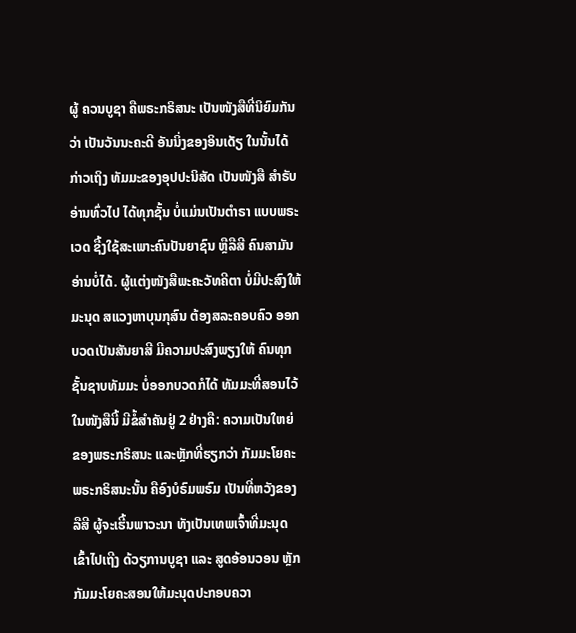ຜູ້ ຄວນບູຊາ ຄືພຣະກຣິສນະ ເປັນໜັງສືທີ່ນິຍົມກັນວ່າ ເປັນວັນນະຄະດີ ອັນນິ່ງຂອງອິນເດັຽ ໃນນັ້ນໄດ້ກ່າວເຖິງ ທັມມະຂອງອຸປປະນິສັດ ເປັນໜັງສື ສຳຣັບອ່ານທົ່ວໄປ ໄດ້ທຸກຊັ້ນ ບໍ່ແມ່ນເປັນຕຳຣາ ແບບພຣະເວດ ຊື້ງໃຊ້ສະເພາະຄົນປັນຍາຊົນ ຫຼືລືສີ ຄົນສາມັນອ່ານບໍ່ໄດ້. ຜູ້ແຕ່ງໜັງສືພະຄະວັທຄີຕາ ບໍ່ມີປະສົງໃຫ້ມະນຸດ ສແວງຫາບຸນກຸສົນ ຕ້ອງສລະຄອບຄົວ ອອກບວດເປັນສັນຍາສີ ມີຄວາມປະສົງພຽງໃຫ້ ຄົນທຸກຊັ້ນຊາບທັມມະ ບໍ່ອອກບວດກໍໄດ້ ທັມມະທີ່ສອນໄວ້ ໃນໜັງສືນີ້ ມີຂໍ້ສຳຄັນຢູ່ 2 ຢ່າງຄື: ຄວາມເປັນໃຫຍ່ ຂອງພຣະກຣິສນະ ແລະຫຼັກທີ່ຮຽກວ່າ ກັມມະໂຍຄະ ພຣະກຣິສນະນັ້ນ ຄືອົງບໍຣົມພຣົມ ເປັນທີ່ຫວັງຂອງລືສີ ຜູ້ຈະເຮີ້ນພາວະນາ ທັງເປັນເທພເຈົ້າທີ່ມະນຸດເຂົ້າໄປເຖີງ ດ້ວຽການບູຊາ ແລະ ສູດອ້ອນວອນ ຫຼັກກັມມະໂຍຄະສອນໃຫ້ມະນຸດປະກອບຄວາ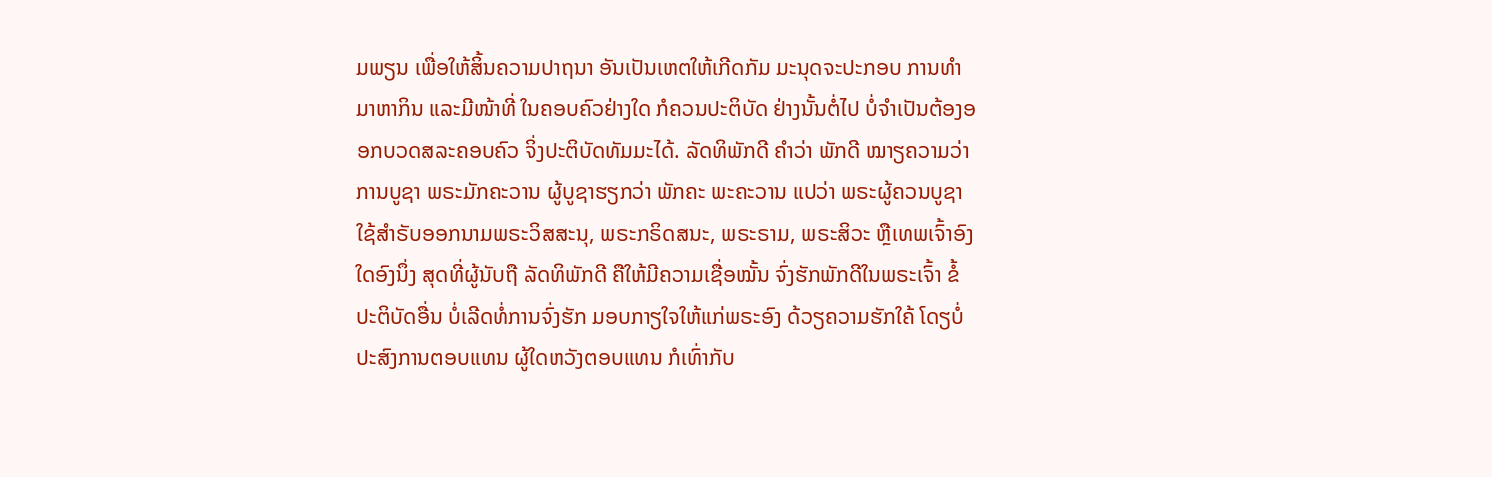ມພຽນ ເພື່ອໃຫ້ສິ້ນຄວາມປາຖນາ ອັນເປັນເຫຕໃຫ້ເກີດກັມ ມະນຸດຈະປະກອບ ການທຳມາຫາກິນ ແລະມີໜ້າທີ່ ໃນຄອບຄົວຢ່າງໃດ ກໍຄວນປະຕິບັດ ຢ່າງນັ້ນຕໍ່ໄປ ບໍ່ຈຳເປັນຕ້ອງອອກບວດສລະຄອບຄົວ ຈິ່ງປະຕິບັດທັມມະໄດ້. ລັດທິພັກດີ ຄຳວ່າ ພັກດີ ໝາຽຄວາມວ່າການບູຊາ ພຣະມັກຄະວານ ຜູ້ບູຊາຮຽກວ່າ ພັກຄະ ພະຄະວານ ແປວ່າ ພຣະຜູ້ຄວນບູຊາ ໃຊ້ສຳຣັບອອກນາມພຣະວິສສະນຸ, ພຣະກຣິດສນະ, ພຣະຣາມ, ພຣະສິວະ ຫຼືເທພເຈົ້າອົງໃດອົງນຶ່ງ ສຸດທີ່ຜູ້ນັບຖື ລັດທິພັກດີ ຄືໃຫ້ມີຄວາມເຊື່ອໝັ້ນ ຈົ່ງຮັກພັກດີໃນພຣະເຈົ້າ ຂໍ້ປະຕິບັດອື່ນ ບໍ່ເລີດທໍ່ການຈົ່ງຮັກ ມອບກາຽໃຈໃຫ້ແກ່ພຣະອົງ ດ້ວຽຄວາມຮັກໃຄ້ ໂດຽບໍ່ປະສົງການຕອບແທນ ຜູ້ໃດຫວັງຕອບແທນ ກໍເທົ່າກັບ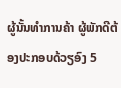ຜູ້ນັ້ນທຳການຄ້າ ຜູ້ພັກດີຕ້ອງປະກອບດ້ວຽອົງ 5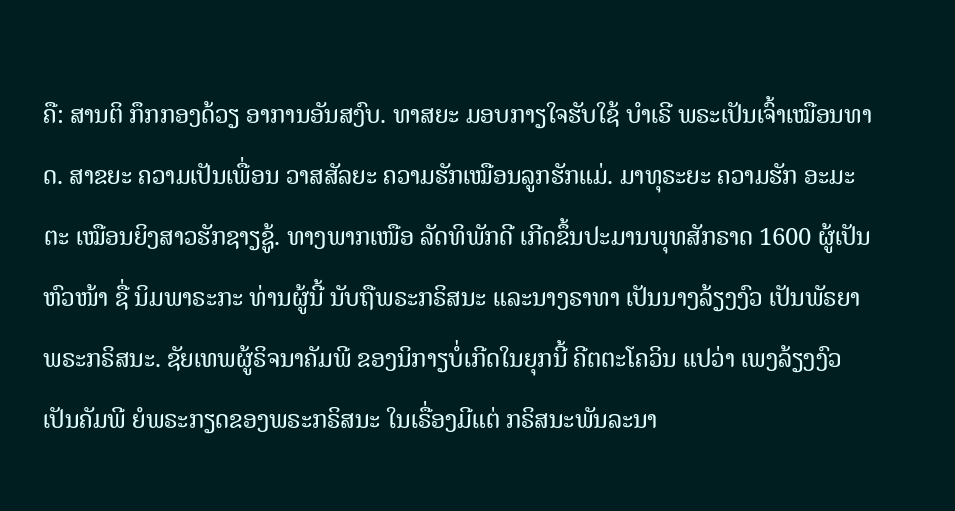ຄື: ສານຕິ ກຶກກອງດ້ວຽ ອາການອັນສງົບ. ທາສຍະ ມອບກາຽໃຈຮັບໃຊ້ ບຳເຣີ ພຣະເປັນເຈົ້າເໝືອນທາດ. ສາຂຍະ ຄວາມເປັນເພື່ອນ ວາສສັລຍະ ຄວາມຮັກເໝືອນລູກຮັກແມ່. ມາທຸຣະຍະ ຄວາມຮັກ ອະມະຕະ ເໝືອນຍິງສາວຮັກຊາຽຊູ້. ທາງພາກເໜືອ ລັດທິພັກດີ ເກີດຂຶ້ນປະມານພຸທສັກຣາດ 1600 ຜູ້ເປັນຫົວໜ້າ ຊື່ ນິມພາຣະກະ ທ່ານຜູ້ນີ້ ນັບຖືພຣະກຣິສນະ ແລະນາງຣາທາ ເປັນນາງລ້ຽງງົວ ເປັນພັຣຍາ ພຣະກຣິສນະ. ຊັຍເທພຜູ້ຣິຈນາຄັມພີ ຂອງນິກາຽບໍ່ເກີດໃນຍຸກນີ້ ຄີຕຕະໂຄວິນ ແປວ່າ ເພງລ້ຽງງົວ ເປັນຄັມພີ ຍໍພຣະກຽດຂອງພຣະກຣິສນະ ໃນເຣື່ອງມີແຕ່ ກຣິສນະພັນລະນາ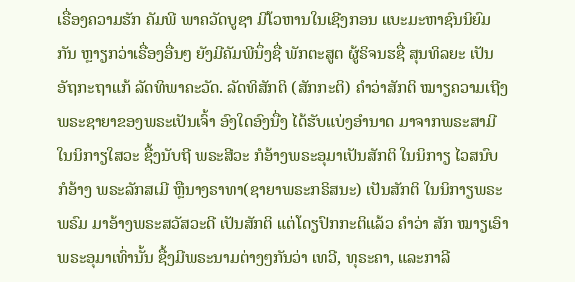ເຣື່ອງຄວາມຮັກ ຄັມພີ ພາຄວັດບູຊາ ມີໂວຫານໃນເຊີງກອນ ແບະມະຫາຊົນນິຍົມກັນ ຫຼາຽກວ່າເຣື່ອງອື່ນໆ ຍັງມີຄັມພີນຶ່ງຊື່ ພັກຕະສູຕ ຜູ້ຣິຈນຮຊື່ ສຸນທິລຍະ ເປັນ ອັຖກະຖາແກ້ ລັດທິພາຄະວັດ. ລັດທິສັກຕິ (ສັກກະຕິ) ຄຳວ່າສັກຕິ ໝາຽຄວາມເຖີງ ພຣະຊາຍາຂອງພຣະເປັນເຈົ້າ ອົງໃດອົງນື່ງ ໄດ້ຮັບແບ່ງອຳນາດ ມາຈາກພຣະສາມີ ໃນນິກາຽໃສວະ ຊື້ງນັບຖີ ພຣະສີວະ ກໍອ້າງພຣະອຸມາເປັນສັກຕິ ໃນນິກາຽ ໄວສນົບ ກໍອ້າງ ພຣະລັກສເມີ ຫຼືນາງຣາທາ(ຊາຍາພຣະກຣິສນະ) ເປັນສັກຕິ ໃນນິກາຽພຣະພຣົມ ມາອ້າງພຣະສວັສວະດີ ເປັນສັກຕິ ແຕ່ໂດຽປົກກະຕິແລ້ວ ຄຳວ່າ ສັກ ໝາຽເອົາພຣະອຸມາເທົ່ານັ້ນ ຊື້ງມີພຣະນາມຕ່າງໆກັນວ່າ ເທວີ, ທຸຣະຄາ, ແລະກາລີ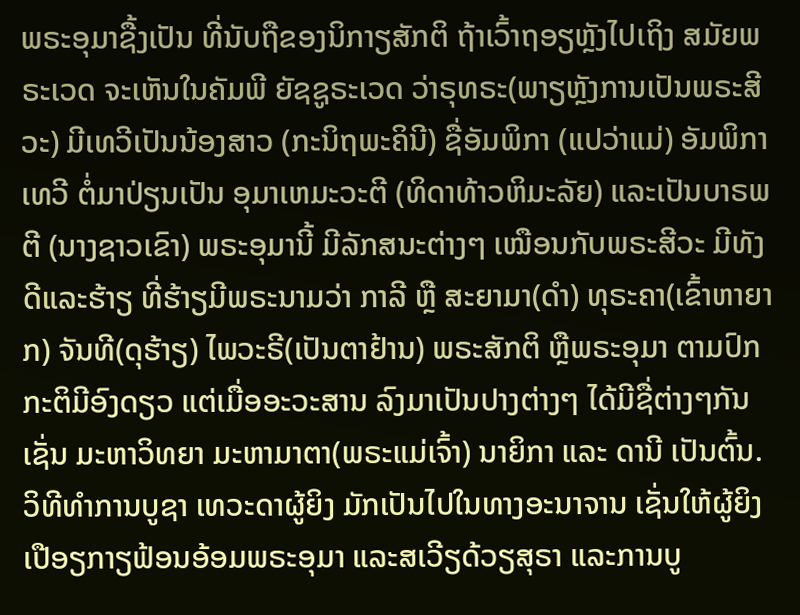ພຣະອຸມາຊື້ງເປັນ ທີ່ນັບຖືຂອງນິກາຽສັກຕິ ຖ້າເວົ້າຖອຽຫຼັງໄປເຖິງ ສມັຍພຣະເວດ ຈະເຫັນໃນຄັມພີ ຍັຊຊູຣະເວດ ວ່າຣຸທຣະ(ພາຽຫຼັງການເປັນພຣະສີວະ) ມີເທວີເປັນນ້ອງສາວ (ກະນິຖພະຄິນີ) ຊື່ອັມພິກາ (ແປວ່າແມ່) ອັມພິກາເທວີ ຕໍ່ມາປ່ຽນເປັນ ອຸມາເຫມະວະຕີ (ທິດາທ້າວຫິມະລັຍ) ແລະເປັນບາຣພຕີ (ນາງຊາວເຂົາ) ພຣະອຸມານີ້ ມີລັກສນະຕ່າງໆ ເໝືອນກັບພຣະສີວະ ມີທັງດີແລະຮ້າຽ ທີ່ຮ້າຽມີພຣະນາມວ່າ ກາລີ ຫຼື ສະຍາມາ(ດຳ) ທຸຣະຄາ(ເຂົ້າຫາຍາກ) ຈັນທີ(ດຸຮ້າຽ) ໄພວະຣີ(ເປັນຕາຢ້ານ) ພຣະສັກຕິ ຫຼືພຣະອຸມາ ຕາມປົກກະຕິມີອົງດຽວ ແຕ່ເມື່ອອະວະສານ ລົງມາເປັນປາງຕ່າງໆ ໄດ້ມີຊື່ຕ່າງໆກັນ ເຊັ່ນ ມະຫາວິທຍາ ມະຫາມາຕາ(ພຣະແມ່ເຈົ້າ) ນາຍິກາ ແລະ ດານີ ເປັນຕົ້ນ. ວິທີທຳການບູຊາ ເທວະດາຜູ້ຍິງ ມັກເປັນໄປໃນທາງອະນາຈານ ເຊັ່ນໃຫ້ຜູ້ຍິງ ເປືອຽກາຽຟ້ອນອ້ອມພຣະອຸມາ ແລະສເວີຽດ້ວຽສຸຣາ ແລະການບູ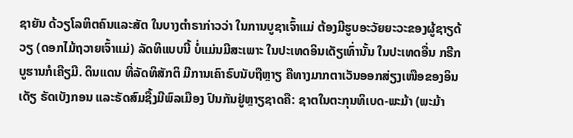ຊາຍັນ ດ້ວຽໂລຫິຕຄົນແລະສັຕ ໃນບາງຕຳຣາກ່າວວ່າ ໃນການບູຊາເຈົ້າແມ່ ຕ້ອງມີຮູບອະວັຍຍະວະຂອງຜູ້ຊາຽດ້ວຽ (ດອກໄມ້ຖວາຍເຈົ້າແມ່) ລັດທິແບບນີ້ ບໍ່ແມ່ນມີສະເພາະ ໃນປະເທດອິນເດັຽເທົ່ານັ້ນ ໃນປະເທດອື່ນ ກຣີກ ບູຮານກໍເຄີຽມີ. ດິນແດນ ທີ່ລັດທິສັກຕິ ມີການເຄົາຣົບນັບຖືຫຼາຽ ຄືທາງມາກຕາເວັນອອກສ່ຽງເໜືອຂອງອິນເດັຽ ຣັດເບັງກອນ ແລະຣັດສົມຊື້ງມີພົລເມືອງ ປົນກັນຢູ່ຫຼາຽຊາດຄື: ຊາຕໃນຕະກຸນທິເບດ-ພະມ້າ (ພະມ້າ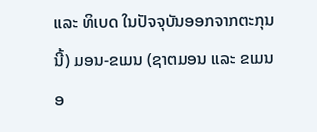ແລະ ທິເບດ ໃນປັຈຈຸບັນອອກຈາກຕະກຸນນີ້) ມອນ-ຂເມນ (ຊາຕມອນ ແລະ ຂເມນ ອ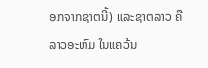ອກຈາກຊາຕນີ້) ແລະຊາຕລາວ ຄືລາວອະຫົມ ໃນແຄວ້ນ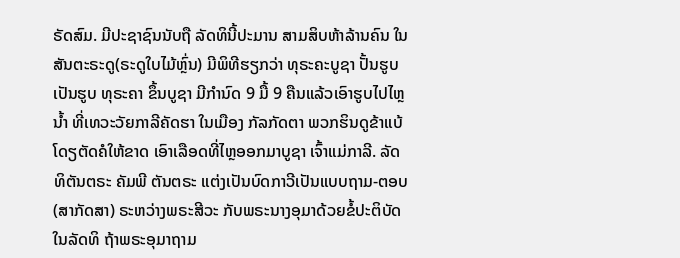ຣັດສົມ. ມີປະຊາຊົນນັບຖື ລັດທິນີ້ປະມານ ສາມສິບຫ້າລ້ານຄົນ ໃນສັນຕະຣະດູ(ຣະດູໃບໄມ້ຫຼົ່ນ) ມີພິທີຮຽກວ່າ ທຸຣະຄະບູຊາ ປັ້ນຮູບເປັນຮູບ ທຸຣະຄາ ຂຶ້ນບູຊາ ມີກຳນົດ 9 ມື້ 9 ຄືນແລ້ວເອົາຮູບໄປໄຫຼນ້ຳ ທີ່ເທວະວັຍກາລີຄັດຮາ ໃນເມືອງ ກັລກັດຕາ ພວກຮິນດູຂ້າແບ້ ໂດຽຕັດຄໍໃຫ້ຂາດ ເອົາເລືອດທີ່ໄຫຼອອກມາບູຊາ ເຈົ້າແມ່ກາລີ. ລັດທິຕັນຕຣະ ຄັມພີ ຕັນຕຣະ ແຕ່ງເປັນບົດກາວີເປັນແບບຖາມ-ຕອບ (ສາກັດສາ) ຣະຫວ່າງພຣະສີວະ ກັບພຣະນາງອຸມາດ້ວຍຂໍ້ປະຕິບັດ ໃນລັດທິ ຖ້າພຣະອຸມາຖາມ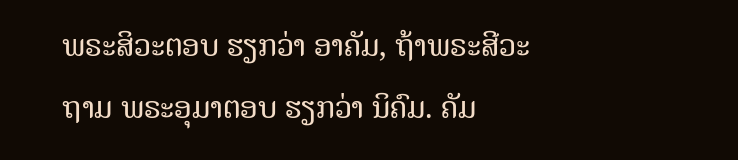ພຣະສິວະຕອບ ຮຽກວ່າ ອາຄັມ, ຖ້າພຣະສີວະຖາມ ພຣະອຸມາຕອບ ຮຽກວ່າ ນິຄົມ. ຄັມ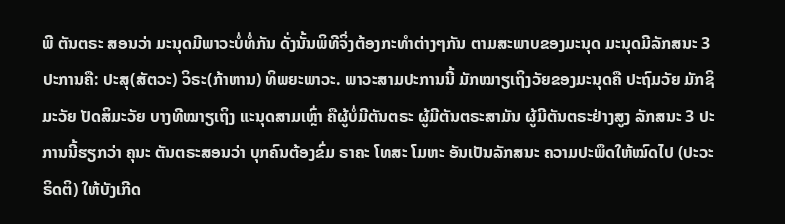ພີ ຕັນຕຣະ ສອນວ່າ ມະນຸດມີພາວະບໍ່ທໍ່ກັນ ດັ່ງນັ້ນພິທີຈິ່ງຕ້ອງກະທຳຕ່າງໆກັນ ຕາມສະພາບຂອງມະນຸດ ມະນຸດມີລັກສນະ 3 ປະການຄື: ປະສຸ(ສັຕວະ) ວິຣະ(ກ້າຫານ) ທິພຍະພາວະ. ພາວະສາມປະການນີ້ ມັກໝາຽເຖິງວັຍຂອງມະນຸດຄື ປະຖົມວັຍ ມັກຊິມະວັຍ ປັດສິມະວັຍ ບາງທີໝາຽເຖິງ ແະນຸດສາມເຫຼົ່າ ຄືຜູ້ບໍ່ມີຕັນຕຣະ ຜູ້ມີຕັນຕຣະສາມັນ ຜູ້ມີຕັນຕຣະຢ່າງສູງ ລັກສນະ 3 ປະການນີ້ຮຽກວ່າ ຄຸນະ ຕັນຕຣະສອນວ່າ ບຸກຄົນຕ້ອງຂົ່ມ ຣາຄະ ໂທສະ ໂມຫະ ອັນເປັນລັກສນະ ຄວາມປະພຶດໃຫ້ໝົດໄປ (ປະວະຣິດຕິ) ໃຫ້ບັງເກີດ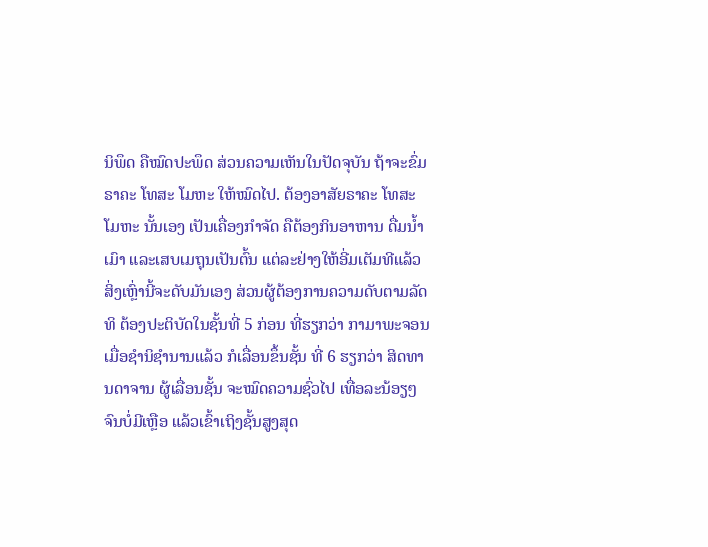ນິພຶດ ຄືໝົດປະພຶດ ສ່ວນຄວາມເຫັນໃນປັດຈຸບັນ ຖ້າຈະຂົ່ມຣາຄະ ໂທສະ ໂມຫະ ໃຫ້ໝົດໄປ. ຕ້ອງອາສັຍຣາຄະ ໂທສະ ໂມຫະ ນັ້ນເອງ ເປັນເຄື່ອງກຳຈັດ ຄືຕ້ອງກິນອາຫານ ດື່ມນ້ຳເມົາ ແລະເສບເມຖຸນເປັນຕົ້ນ ແຕ່ລະຢ່າງໃຫ້ອີ່ມເຕັມທີແລ້ວ ສິ່ງເຫຼົ່ານີ້ຈະດັບມັນເອງ ສ່ວນຜູ້ຕ້ອງການຄວາມດັບຕາມລັດທິ ຕ້ອງປະຕິບັດໃນຊັ້ນທີ່ 5 ກ່ອນ ທີ່ຮຽກວ່າ ກາມາພະຈອນ ເມື່ອຊຳນິຊຳນານແລ້ວ ກໍເລື່ອນຂຶ້ນຊັ້ນ ທີ່ 6 ຮຽກວ່າ ສິດທານດາຈານ ຜູ້ເລື່ອນຊັ້ນ ຈະໝົດຄວາມຊົ່ວໄປ ເທື່ອລະນ້ອຽໆ ຈົນບໍ່ມີເຫຼືອ ແລ້ວເຂົ້າເຖິງຊັ້ນສູງສຸດ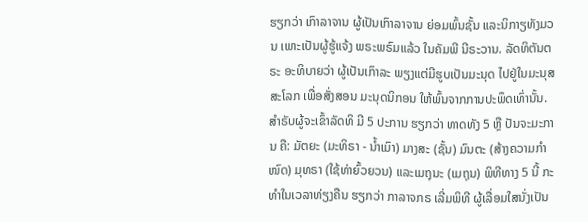ຮຽກວ່າ ເກົາລາຈານ ຜູ້ເປັນເກົາລາຈານ ຍ່ອມພົ້ນຊັ້ນ ແລະນິກາຽທັງມວນ ເພາະເປັນຜູ້ຮູ້ແຈ້ງ ພຣະພຣົມແລ້ວ ໃນຄັມພີ ນີຣະວານ. ລັດທິຕັນຕຣະ ອະທິບາຍວ່າ ຜູ້ເປັນເກົາລະ ພຽງແຕ່ມີຮູບເປັນມະນຸດ ໄປຢູ່ໃນມະນຸສສະໂລກ ເພື່ອສັ່ງສອນ ມະນຸດນິກອນ ໃຫ້ພົ້ນຈາກການປະພຶດເທົ່ານັ້ນ. ສຳຣັບຜູ້ຈະເຂົ້າລັດທິ ມີ 5 ປະການ ຮຽກວ່າ ທາດທັງ 5 ຫຼື ປັນຈະມະການ ຄື: ມັຕຍະ (ມະທິຣາ - ນ້ຳເມົາ) ມາງສະ (ຊັ້ນ) ມົນຕະ (ສ້າງຄວາມກຳໜົດ) ມຸທຣາ (ໃຊ້ທ່າຍົ້ວຍວນ) ແລະເມຖຸນະ (ເມຖຸນ) ພິທີທາງ 5 ນີ້ ກະທຳໃນເວລາທ່ຽງຄືນ ຮຽກວ່າ ກາລາຈກຣ ເລີ່ມພິທີ ຜູ້ເລື່ອມໃສນັ່ງເປັນ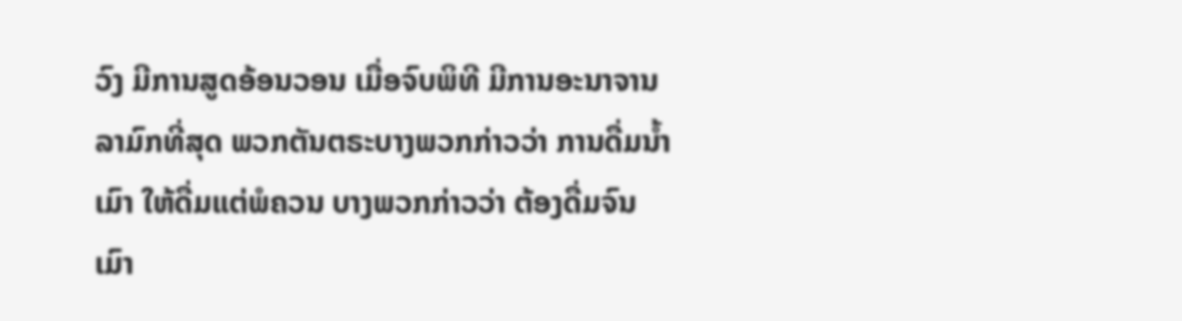ວົງ ມີການສູດອ້ອນວອນ ເມື່ອຈົບພິທີ ມີການອະນາຈານ ລາມົກທີ່ສຸດ ພວກຕັນຕຣະບາງພວກກ່າວວ່າ ການດື່ມນ້ຳເມົາ ໃຫ້ດື່ມແຕ່ພໍຄວນ ບາງພວກກ່າວວ່າ ຕ້ອງດື່ມຈົນເມົາ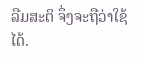ລືມສະຕິ ຈຶ່ງຈະຖືວ່າໃຊ້ໄດ້.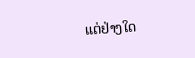ແຕ່ຢ່າງໃດ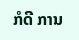ກໍດີ ການ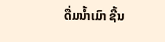ດື່ມນ້ຳເມົາ ຊີ້ນ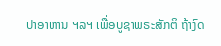ປາອາຫານ ຯລຯ ເພື່ອບູຊາພຣະສັກຕິ ຖ້າງົດ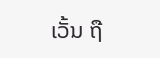ເວັ້ນ ຖື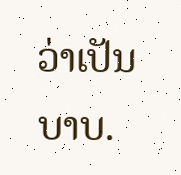ວ່າເປັນບາບ.